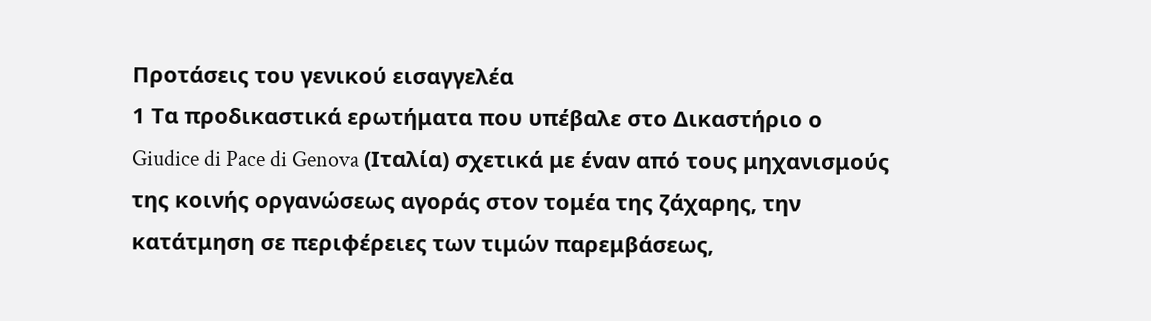Προτάσεις του γενικού εισαγγελέα
1 Τα προδικαστικά ερωτήματα που υπέβαλε στο Δικαστήριο ο Giudice di Pace di Genova (Ιταλία) σχετικά με έναν από τους μηχανισμούς της κοινής οργανώσεως αγοράς στον τομέα της ζάχαρης, την κατάτμηση σε περιφέρειες των τιμών παρεμβάσεως,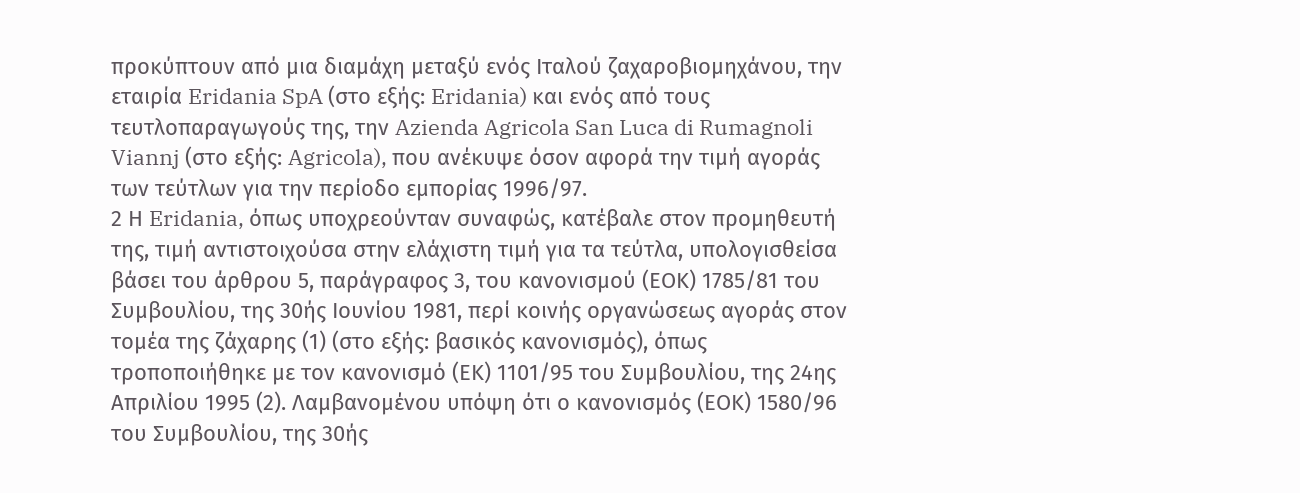προκύπτουν από μια διαμάχη μεταξύ ενός Ιταλού ζαχαροβιομηχάνου, την εταιρία Eridania SpA (στο εξής: Eridania) και ενός από τους τευτλοπαραγωγούς της, την Azienda Agricola San Luca di Rumagnoli Viannj (στο εξής: Agricola), που ανέκυψε όσον αφορά την τιμή αγοράς των τεύτλων για την περίοδο εμπορίας 1996/97.
2 Η Eridania, όπως υποχρεούνταν συναφώς, κατέβαλε στον προμηθευτή της, τιμή αντιστοιχούσα στην ελάχιστη τιμή για τα τεύτλα, υπολογισθείσα βάσει του άρθρου 5, παράγραφος 3, του κανονισμού (ΕΟΚ) 1785/81 του Συμβουλίου, της 30ής Ιουνίου 1981, περί κοινής οργανώσεως αγοράς στον τομέα της ζάχαρης (1) (στο εξής: βασικός κανονισμός), όπως τροποποιήθηκε με τον κανονισμό (ΕΚ) 1101/95 του Συμβουλίου, της 24ης Απριλίου 1995 (2). Λαμβανομένου υπόψη ότι ο κανονισμός (ΕΟΚ) 1580/96 του Συμβουλίου, της 30ής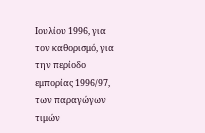Ιουλίου 1996, για τον καθορισμό, για την περίοδο εμπορίας 1996/97, των παραγώγων τιμών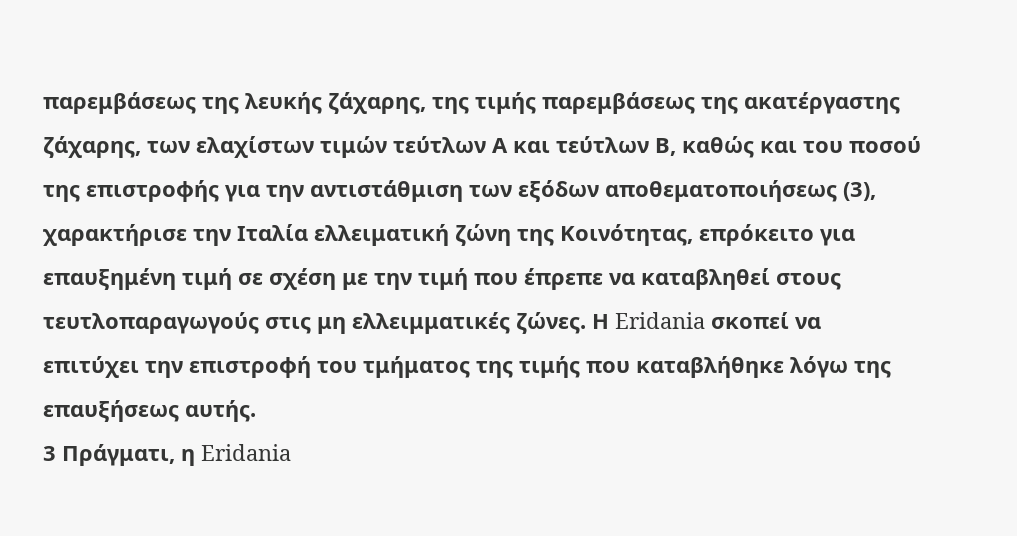παρεμβάσεως της λευκής ζάχαρης, της τιμής παρεμβάσεως της ακατέργαστης ζάχαρης, των ελαχίστων τιμών τεύτλων Α και τεύτλων Β, καθώς και του ποσού της επιστροφής για την αντιστάθμιση των εξόδων αποθεματοποιήσεως (3), χαρακτήρισε την Ιταλία ελλειματική ζώνη της Κοινότητας, επρόκειτο για επαυξημένη τιμή σε σχέση με την τιμή που έπρεπε να καταβληθεί στους τευτλοπαραγωγούς στις μη ελλειμματικές ζώνες. Η Eridania σκοπεί να επιτύχει την επιστροφή του τμήματος της τιμής που καταβλήθηκε λόγω της επαυξήσεως αυτής.
3 Πράγματι, η Eridania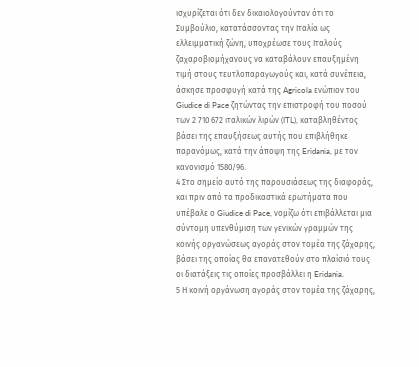ισχυρίζεται ότι δεν δικαιολογούνταν ότι το Συμβούλιο, κατατάσσοντας την Ιταλία ως ελλειμματική ζώνη, υποχρέωσε τους Ιταλούς ζαχαροβιομήχανους να καταβάλουν επαυξημένη τιμή στους τευτλοπαραγωγούς και, κατά συνέπεια, άσκησε προσφυγή κατά της Agricola ενώπιον του Giudice di Pace ζητώντας την επιστροφή του ποσού των 2 710 672 ιταλικών λιρών (ITL), καταβληθέντος βάσει της επαυξήσεως αυτής που επιβλήθηκε παρανόμως, κατά την άποψη της Eridania, με τον κανονισμό 1580/96.
4 Στο σημείο αυτό της παρουσιάσεως της διαφοράς, και πριν από τα προδικαστικά ερωτήματα που υπέβαλε ο Giudice di Pace, νομίζω ότι επιβάλλεται μια σύντομη υπενθύμιση των γενικών γραμμών της κοινής οργανώσεως αγοράς στον τομέα της ζάχαρης, βάσει της οποίας θα επανατεθούν στο πλαίσιό τους οι διατάξεις τις οποίες προσβάλλει η Eridania.
5 Η κοινή οργάνωση αγοράς στον τομέα της ζάχαρης,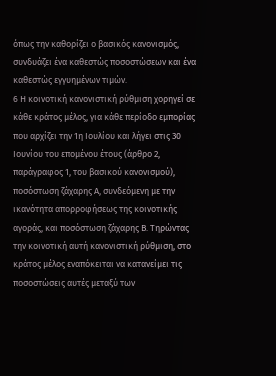όπως την καθορίζει ο βασικός κανονισμός, συνδυάζει ένα καθεστώς ποσοστώσεων και ένα καθεστώς εγγυημένων τιμών.
6 Η κοινοτική κανονιστική ρύθμιση χορηγεί σε κάθε κράτος μέλος, για κάθε περίοδο εμπορίας που αρχίζει την 1η Ιουλίου και λήγει στις 30 Ιουνίου του επομένου έτους (άρθρο 2, παράγραφος 1, του βασικού κανονισμού), ποσόστωση ζάχαρης Α, συνδεόμενη με την ικανότητα απορροφήσεως της κοινοτικής αγοράς, και ποσόστωση ζάχαρης Β. Τηρώντας την κοινοτική αυτή κανονιστική ρύθμιση, στο κράτος μέλος εναπόκειται να κατανείμει τις ποσοστώσεις αυτές μεταξύ των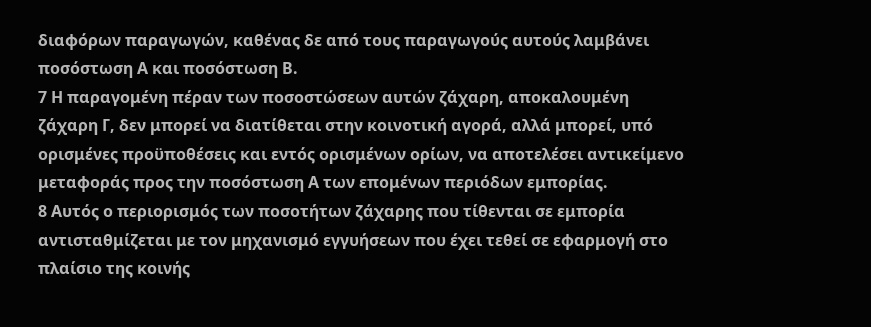διαφόρων παραγωγών, καθένας δε από τους παραγωγούς αυτούς λαμβάνει ποσόστωση Α και ποσόστωση Β.
7 Η παραγομένη πέραν των ποσοστώσεων αυτών ζάχαρη, αποκαλουμένη ζάχαρη Γ, δεν μπορεί να διατίθεται στην κοινοτική αγορά, αλλά μπορεί, υπό ορισμένες προϋποθέσεις και εντός ορισμένων ορίων, να αποτελέσει αντικείμενο μεταφοράς προς την ποσόστωση Α των επομένων περιόδων εμπορίας.
8 Αυτός ο περιορισμός των ποσοτήτων ζάχαρης που τίθενται σε εμπορία αντισταθμίζεται με τον μηχανισμό εγγυήσεων που έχει τεθεί σε εφαρμογή στο πλαίσιο της κοινής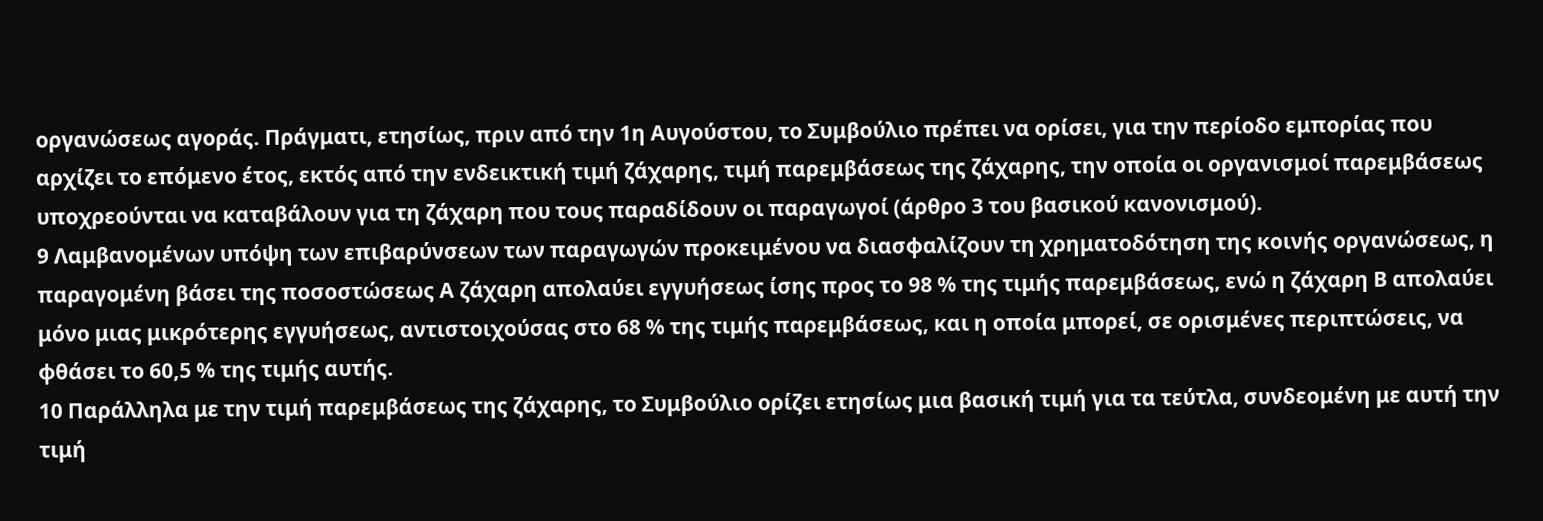οργανώσεως αγοράς. Πράγματι, ετησίως, πριν από την 1η Αυγούστου, το Συμβούλιο πρέπει να ορίσει, για την περίοδο εμπορίας που αρχίζει το επόμενο έτος, εκτός από την ενδεικτική τιμή ζάχαρης, τιμή παρεμβάσεως της ζάχαρης, την οποία οι οργανισμοί παρεμβάσεως υποχρεούνται να καταβάλουν για τη ζάχαρη που τους παραδίδουν οι παραγωγοί (άρθρο 3 του βασικού κανονισμού).
9 Λαμβανομένων υπόψη των επιβαρύνσεων των παραγωγών προκειμένου να διασφαλίζουν τη χρηματοδότηση της κοινής οργανώσεως, η παραγομένη βάσει της ποσοστώσεως Α ζάχαρη απολαύει εγγυήσεως ίσης προς το 98 % της τιμής παρεμβάσεως, ενώ η ζάχαρη Β απολαύει μόνο μιας μικρότερης εγγυήσεως, αντιστοιχούσας στο 68 % της τιμής παρεμβάσεως, και η οποία μπορεί, σε ορισμένες περιπτώσεις, να φθάσει το 60,5 % της τιμής αυτής.
10 Παράλληλα με την τιμή παρεμβάσεως της ζάχαρης, το Συμβούλιο ορίζει ετησίως μια βασική τιμή για τα τεύτλα, συνδεομένη με αυτή την τιμή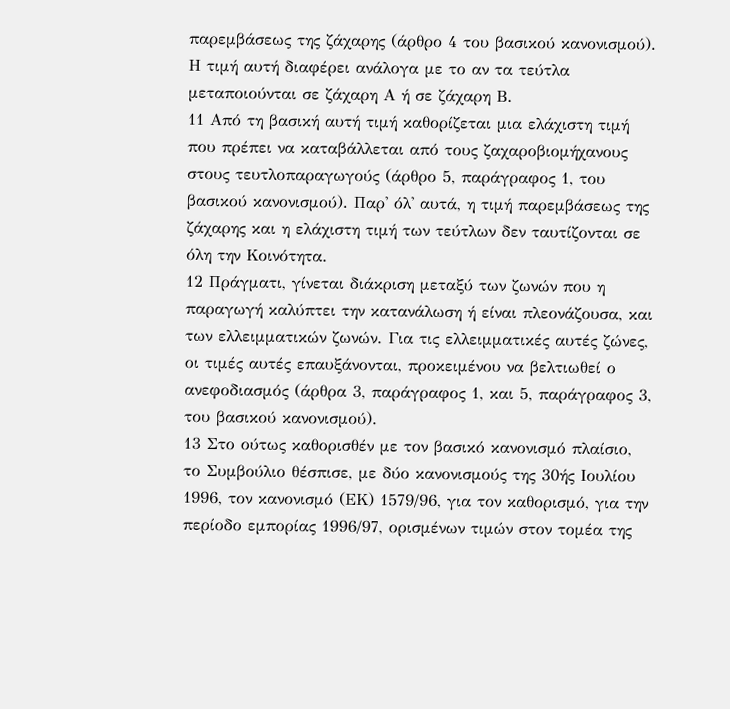παρεμβάσεως της ζάχαρης (άρθρο 4 του βασικού κανονισμού). Η τιμή αυτή διαφέρει ανάλογα με το αν τα τεύτλα μεταποιούνται σε ζάχαρη Α ή σε ζάχαρη Β.
11 Από τη βασική αυτή τιμή καθορίζεται μια ελάχιστη τιμή που πρέπει να καταβάλλεται από τους ζαχαροβιομήχανους στους τευτλοπαραγωγούς (άρθρο 5, παράγραφος 1, του βασικού κανονισμού). Παρ' όλ' αυτά, η τιμή παρεμβάσεως της ζάχαρης και η ελάχιστη τιμή των τεύτλων δεν ταυτίζονται σε όλη την Κοινότητα.
12 Πράγματι, γίνεται διάκριση μεταξύ των ζωνών που η παραγωγή καλύπτει την κατανάλωση ή είναι πλεονάζουσα, και των ελλειμματικών ζωνών. Για τις ελλειμματικές αυτές ζώνες, οι τιμές αυτές επαυξάνονται, προκειμένου να βελτιωθεί ο ανεφοδιασμός (άρθρα 3, παράγραφος 1, και 5, παράγραφος 3, του βασικού κανονισμού).
13 Στο ούτως καθορισθέν με τον βασικό κανονισμό πλαίσιο, το Συμβούλιο θέσπισε, με δύο κανονισμούς της 30ής Ιουλίου 1996, τον κανονισμό (ΕΚ) 1579/96, για τον καθορισμό, για την περίοδο εμπορίας 1996/97, ορισμένων τιμών στον τομέα της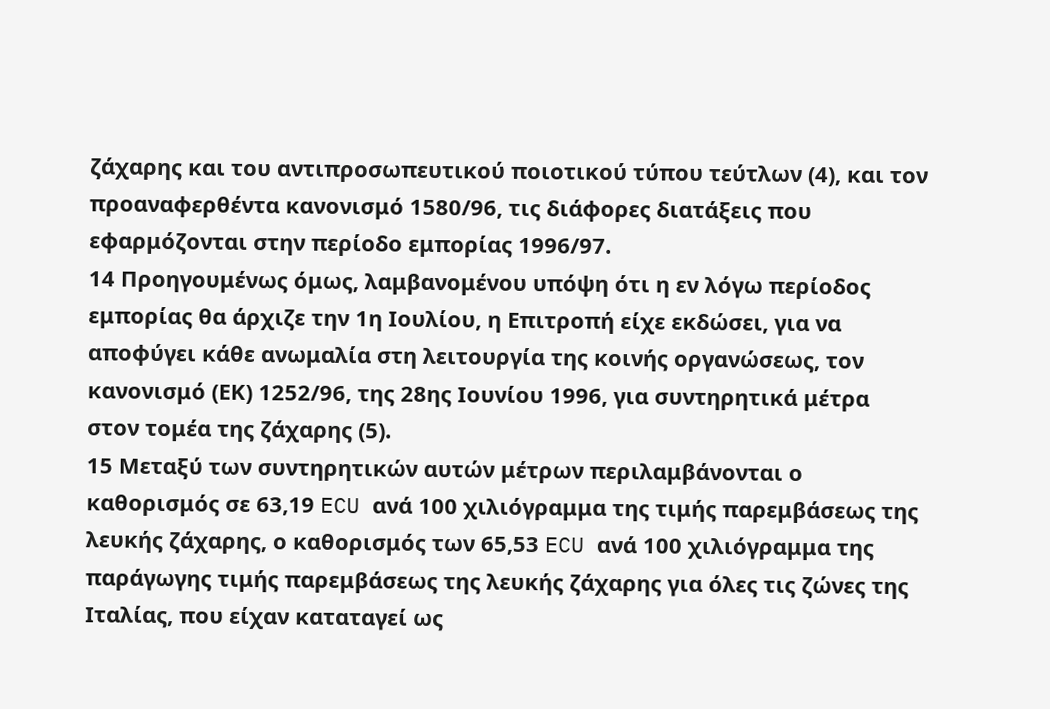ζάχαρης και του αντιπροσωπευτικού ποιοτικού τύπου τεύτλων (4), και τον προαναφερθέντα κανονισμό 1580/96, τις διάφορες διατάξεις που εφαρμόζονται στην περίοδο εμπορίας 1996/97.
14 Προηγουμένως όμως, λαμβανομένου υπόψη ότι η εν λόγω περίοδος εμπορίας θα άρχιζε την 1η Ιουλίου, η Επιτροπή είχε εκδώσει, για να αποφύγει κάθε ανωμαλία στη λειτουργία της κοινής οργανώσεως, τον κανονισμό (ΕΚ) 1252/96, της 28ης Ιουνίου 1996, για συντηρητικά μέτρα στον τομέα της ζάχαρης (5).
15 Μεταξύ των συντηρητικών αυτών μέτρων περιλαμβάνονται ο καθορισμός σε 63,19 ECU ανά 100 χιλιόγραμμα της τιμής παρεμβάσεως της λευκής ζάχαρης, ο καθορισμός των 65,53 ECU ανά 100 χιλιόγραμμα της παράγωγης τιμής παρεμβάσεως της λευκής ζάχαρης για όλες τις ζώνες της Ιταλίας, που είχαν καταταγεί ως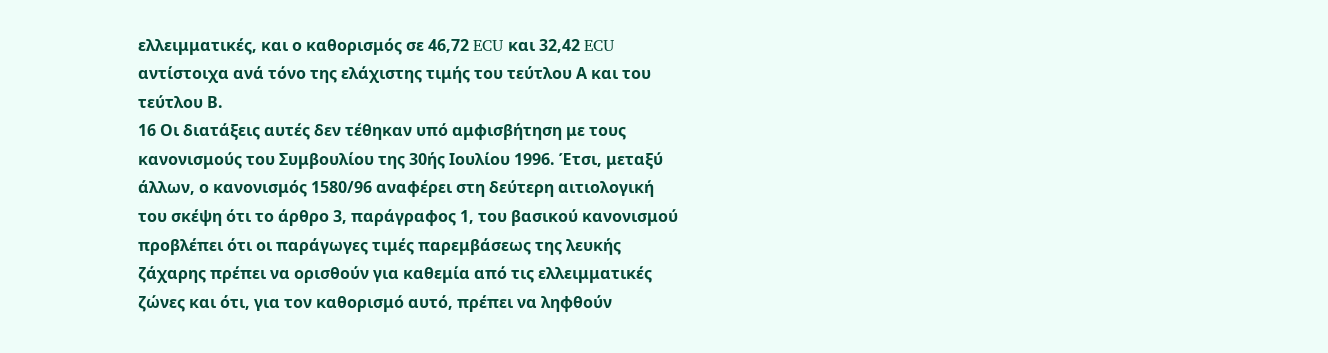ελλειμματικές, και ο καθορισμός σε 46,72 ECU και 32,42 ECU αντίστοιχα ανά τόνο της ελάχιστης τιμής του τεύτλου Α και του τεύτλου Β.
16 Οι διατάξεις αυτές δεν τέθηκαν υπό αμφισβήτηση με τους κανονισμούς του Συμβουλίου της 30ής Ιουλίου 1996. Έτσι, μεταξύ άλλων, ο κανονισμός 1580/96 αναφέρει στη δεύτερη αιτιολογική του σκέψη ότι το άρθρο 3, παράγραφος 1, του βασικού κανονισμού προβλέπει ότι οι παράγωγες τιμές παρεμβάσεως της λευκής ζάχαρης πρέπει να ορισθούν για καθεμία από τις ελλειμματικές ζώνες και ότι, για τον καθορισμό αυτό, πρέπει να ληφθούν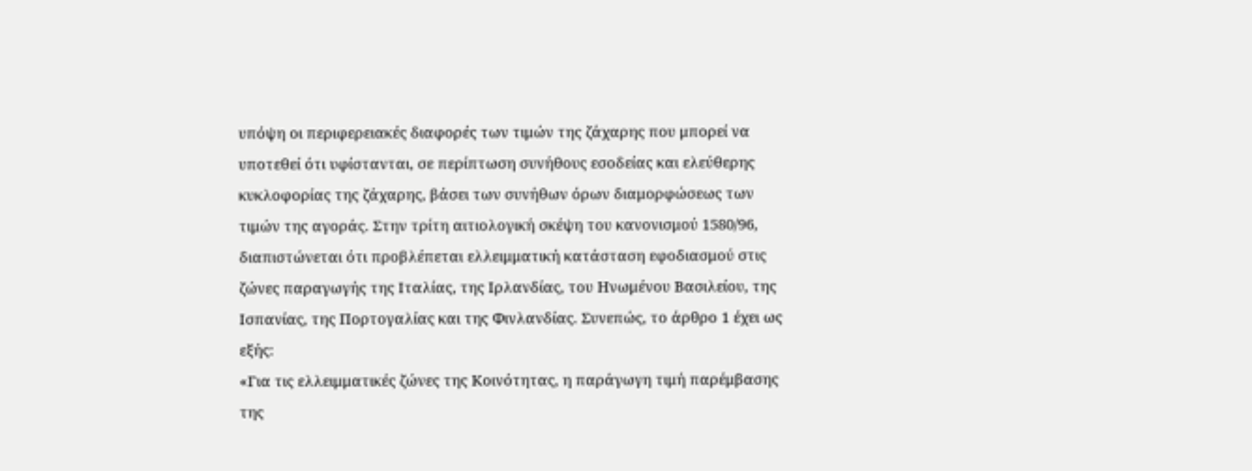υπόψη οι περιφερειακές διαφορές των τιμών της ζάχαρης που μπορεί να υποτεθεί ότι υφίστανται, σε περίπτωση συνήθους εσοδείας και ελεύθερης κυκλοφορίας της ζάχαρης, βάσει των συνήθων όρων διαμορφώσεως των τιμών της αγοράς. Στην τρίτη αιτιολογική σκέψη του κανονισμού 1580/96, διαπιστώνεται ότι προβλέπεται ελλειμματική κατάσταση εφοδιασμού στις ζώνες παραγωγής της Ιταλίας, της Ιρλανδίας, του Ηνωμένου Βασιλείου, της Ισπανίας, της Πορτογαλίας και της Φινλανδίας. Συνεπώς, το άρθρο 1 έχει ως εξής:
«Για τις ελλειμματικές ζώνες της Κοινότητας, η παράγωγη τιμή παρέμβασης της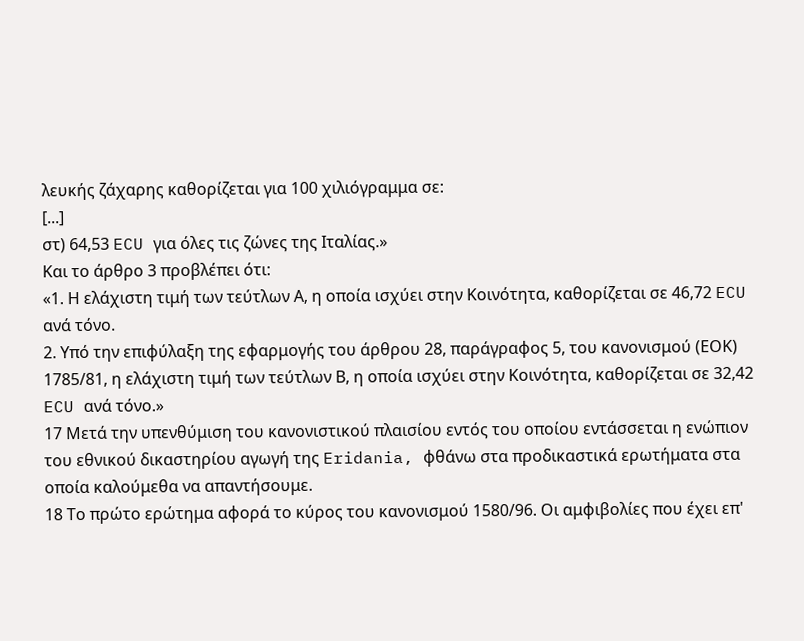λευκής ζάχαρης καθορίζεται για 100 χιλιόγραμμα σε:
[...]
στ) 64,53 ECU για όλες τις ζώνες της Ιταλίας.»
Και το άρθρο 3 προβλέπει ότι:
«1. Η ελάχιστη τιμή των τεύτλων Α, η οποία ισχύει στην Κοινότητα, καθορίζεται σε 46,72 ECU ανά τόνο.
2. Υπό την επιφύλαξη της εφαρμογής του άρθρου 28, παράγραφος 5, του κανονισμού (ΕΟΚ) 1785/81, η ελάχιστη τιμή των τεύτλων Β, η οποία ισχύει στην Κοινότητα, καθορίζεται σε 32,42 ECU ανά τόνο.»
17 Μετά την υπενθύμιση του κανονιστικού πλαισίου εντός του οποίου εντάσσεται η ενώπιον του εθνικού δικαστηρίου αγωγή της Eridania, φθάνω στα προδικαστικά ερωτήματα στα οποία καλούμεθα να απαντήσουμε.
18 Το πρώτο ερώτημα αφορά το κύρος του κανονισμού 1580/96. Οι αμφιβολίες που έχει επ'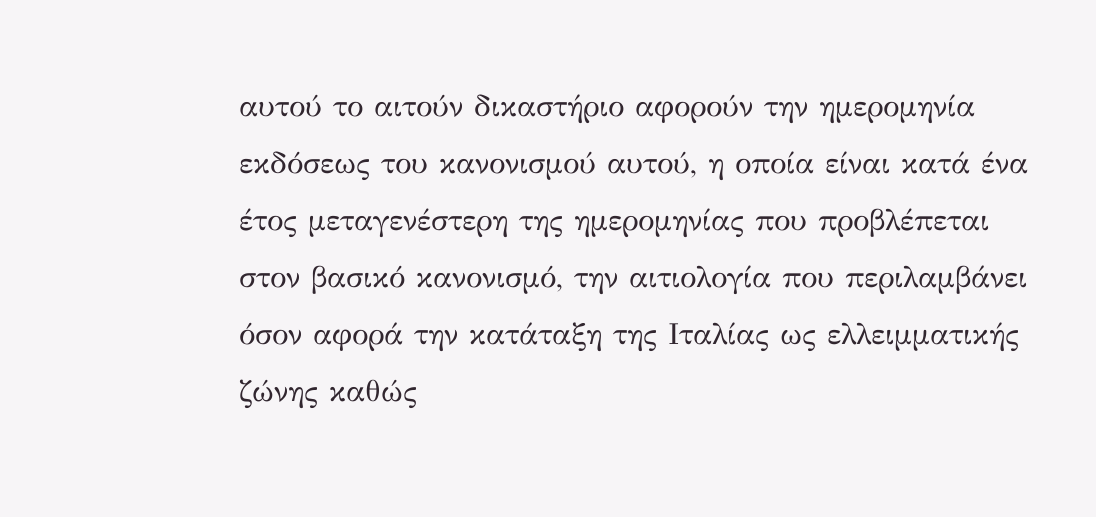αυτού το αιτούν δικαστήριο αφορούν την ημερομηνία εκδόσεως του κανονισμού αυτού, η οποία είναι κατά ένα έτος μεταγενέστερη της ημερομηνίας που προβλέπεται στον βασικό κανονισμό, την αιτιολογία που περιλαμβάνει όσον αφορά την κατάταξη της Ιταλίας ως ελλειμματικής ζώνης καθώς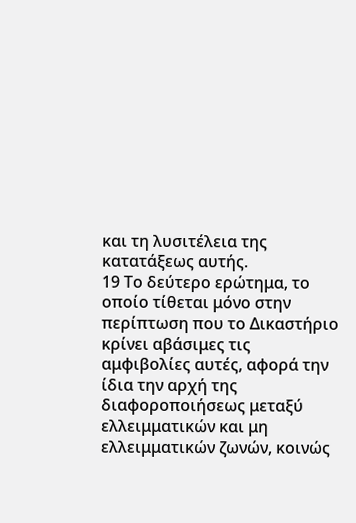και τη λυσιτέλεια της κατατάξεως αυτής.
19 Το δεύτερο ερώτημα, το οποίο τίθεται μόνο στην περίπτωση που το Δικαστήριο κρίνει αβάσιμες τις αμφιβολίες αυτές, αφορά την ίδια την αρχή της διαφοροποιήσεως μεταξύ ελλειμματικών και μη ελλειμματικών ζωνών, κοινώς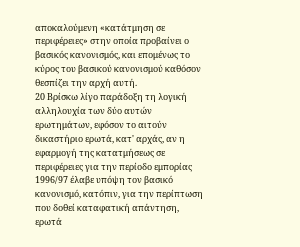αποκαλούμενη «κατάτμηση σε περιφέρειες» στην οποία προβαίνει ο βασικός κανονισμός, και επομένως το κύρος του βασικού κανονισμού καθόσον θεσπίζει την αρχή αυτή.
20 Βρίσκω λίγο παράδοξη τη λογική αλληλουχία των δύο αυτών ερωτημάτων, εφόσον το αιτούν δικαστήριο ερωτά, κατ' αρχάς, αν η εφαρμογή της κατατμήσεως σε περιφέρειες για την περίοδο εμπορίας 1996/97 έλαβε υπόψη τον βασικό κανονισμό, κατόπιν, για την περίπτωση που δοθεί καταφατική απάντηση, ερωτά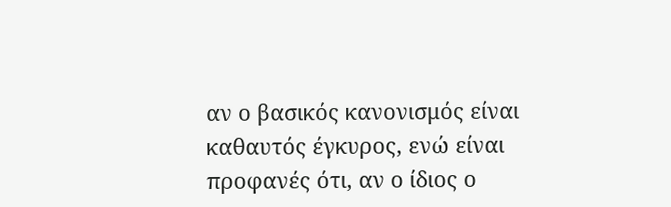αν ο βασικός κανονισμός είναι καθαυτός έγκυρος, ενώ είναι προφανές ότι, αν ο ίδιος ο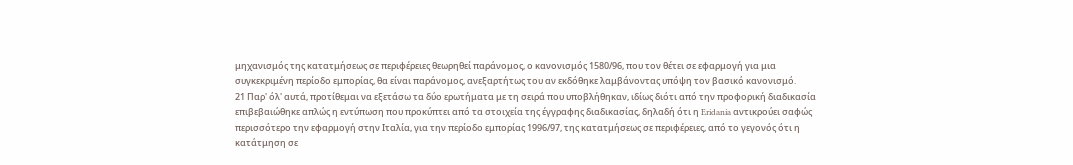μηχανισμός της κατατμήσεως σε περιφέρειες θεωρηθεί παράνομος, ο κανονισμός 1580/96, που τον θέτει σε εφαρμογή για μια συγκεκριμένη περίοδο εμπορίας, θα είναι παράνομος, ανεξαρτήτως του αν εκδόθηκε λαμβάνοντας υπόψη τον βασικό κανονισμό.
21 Παρ' όλ' αυτά, προτίθεμαι να εξετάσω τα δύο ερωτήματα με τη σειρά που υποβλήθηκαν, ιδίως διότι από την προφορική διαδικασία επιβεβαιώθηκε απλώς η εντύπωση που προκύπτει από τα στοιχεία της έγγραφης διαδικασίας, δηλαδή ότι η Eridania αντικρούει σαφώς περισσότερο την εφαρμογή στην Ιταλία, για την περίοδο εμπορίας 1996/97, της κατατμήσεως σε περιφέρειες, από το γεγονός ότι η κατάτμηση σε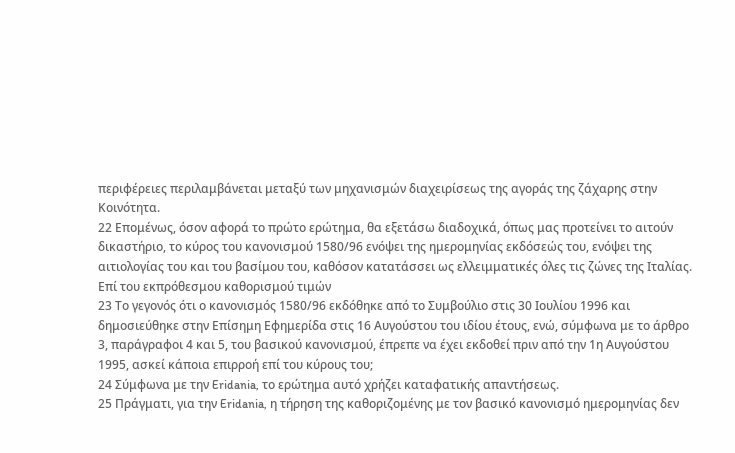περιφέρειες περιλαμβάνεται μεταξύ των μηχανισμών διαχειρίσεως της αγοράς της ζάχαρης στην Κοινότητα.
22 Επομένως, όσον αφορά το πρώτο ερώτημα, θα εξετάσω διαδοχικά, όπως μας προτείνει το αιτούν δικαστήριο, το κύρος του κανονισμού 1580/96 ενόψει της ημερομηνίας εκδόσεώς του, ενόψει της αιτιολογίας του και του βασίμου του, καθόσον κατατάσσει ως ελλειμματικές όλες τις ζώνες της Ιταλίας.
Επί του εκπρόθεσμου καθορισμού τιμών
23 Το γεγονός ότι ο κανονισμός 1580/96 εκδόθηκε από το Συμβούλιο στις 30 Ιουλίου 1996 και δημοσιεύθηκε στην Επίσημη Εφημερίδα στις 16 Αυγούστου του ιδίου έτους, ενώ, σύμφωνα με το άρθρο 3, παράγραφοι 4 και 5, του βασικού κανονισμού, έπρεπε να έχει εκδοθεί πριν από την 1η Αυγούστου 1995, ασκεί κάποια επιρροή επί του κύρους του;
24 Σύμφωνα με την Eridania, το ερώτημα αυτό χρήζει καταφατικής απαντήσεως.
25 Πράγματι, για την Eridania, η τήρηση της καθοριζομένης με τον βασικό κανονισμό ημερομηνίας δεν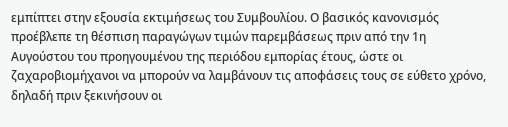εμπίπτει στην εξουσία εκτιμήσεως του Συμβουλίου. Ο βασικός κανονισμός προέβλεπε τη θέσπιση παραγώγων τιμών παρεμβάσεως πριν από την 1η Αυγούστου του προηγουμένου της περιόδου εμπορίας έτους, ώστε οι ζαχαροβιομήχανοι να μπορούν να λαμβάνουν τις αποφάσεις τους σε εύθετο χρόνο, δηλαδή πριν ξεκινήσουν οι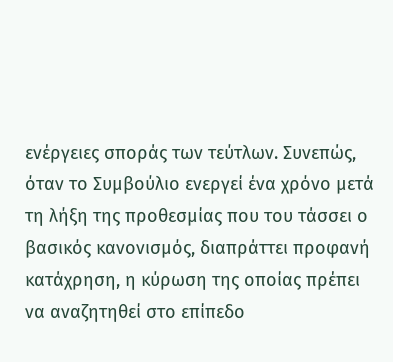ενέργειες σποράς των τεύτλων. Συνεπώς, όταν το Συμβούλιο ενεργεί ένα χρόνο μετά τη λήξη της προθεσμίας που του τάσσει ο βασικός κανονισμός, διαπράττει προφανή κατάχρηση, η κύρωση της οποίας πρέπει να αναζητηθεί στο επίπεδο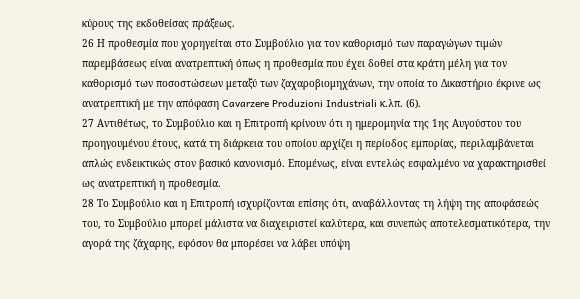κύρους της εκδοθείσας πράξεως.
26 Η προθεσμία που χορηγείται στο Συμβούλιο για τον καθορισμό των παραγώγων τιμών παρεμβάσεως είναι ανατρεπτική όπως η προθεσμία που έχει δοθεί στα κράτη μέλη για τον καθορισμό των ποσοστώσεων μεταξύ των ζαχαροβιομηχάνων, την οποία το Δικαστήριο έκρινε ως ανατρεπτική με την απόφαση Cavarzere Produzioni Industriali κ.λπ. (6).
27 Αντιθέτως, το Συμβούλιο και η Επιτροπή κρίνουν ότι η ημερομηνία της 1ης Αυγούστου του προηγουμένου έτους, κατά τη διάρκεια του οποίου αρχίζει η περίοδος εμπορίας, περιλαμβάνεται απλώς ενδεικτικώς στον βασικό κανονισμό. Επομένως, είναι εντελώς εσφαλμένο να χαρακτηρισθεί ως ανατρεπτική η προθεσμία.
28 Το Συμβούλιο και η Επιτροπή ισχυρίζονται επίσης ότι, αναβάλλοντας τη λήψη της αποφάσεώς του, το Συμβούλιο μπορεί μάλιστα να διαχειριστεί καλύτερα, και συνεπώς αποτελεσματικότερα, την αγορά της ζάχαρης, εφόσον θα μπορέσει να λάβει υπόψη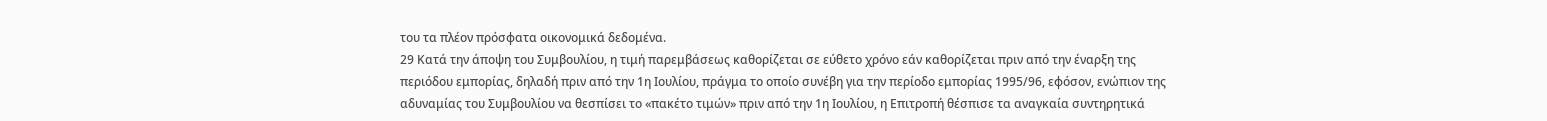του τα πλέον πρόσφατα οικονομικά δεδομένα.
29 Κατά την άποψη του Συμβουλίου, η τιμή παρεμβάσεως καθορίζεται σε εύθετο χρόνο εάν καθορίζεται πριν από την έναρξη της περιόδου εμπορίας, δηλαδή πριν από την 1η Ιουλίου, πράγμα το οποίο συνέβη για την περίοδο εμπορίας 1995/96, εφόσον, ενώπιον της αδυναμίας του Συμβουλίου να θεσπίσει το «πακέτο τιμών» πριν από την 1η Ιουλίου, η Επιτροπή θέσπισε τα αναγκαία συντηρητικά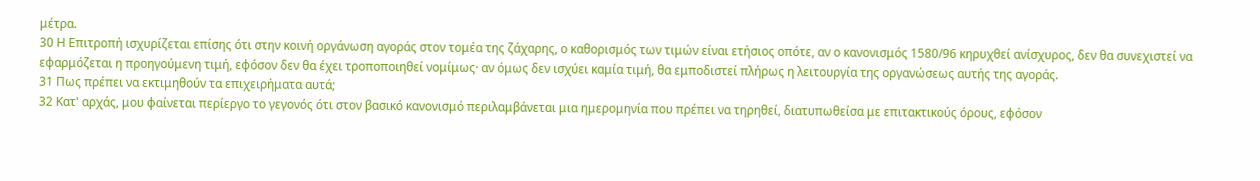μέτρα.
30 Η Επιτροπή ισχυρίζεται επίσης ότι στην κοινή οργάνωση αγοράς στον τομέα της ζάχαρης, ο καθορισμός των τιμών είναι ετήσιος οπότε, αν ο κανονισμός 1580/96 κηρυχθεί ανίσχυρος, δεν θα συνεχιστεί να εφαρμόζεται η προηγούμενη τιμή, εφόσον δεν θα έχει τροποποιηθεί νομίμως· αν όμως δεν ισχύει καμία τιμή, θα εμποδιστεί πλήρως η λειτουργία της οργανώσεως αυτής της αγοράς.
31 Πως πρέπει να εκτιμηθούν τα επιχειρήματα αυτά;
32 Κατ' αρχάς, μου φαίνεται περίεργο το γεγονός ότι στον βασικό κανονισμό περιλαμβάνεται μια ημερομηνία που πρέπει να τηρηθεί, διατυπωθείσα με επιτακτικούς όρους, εφόσον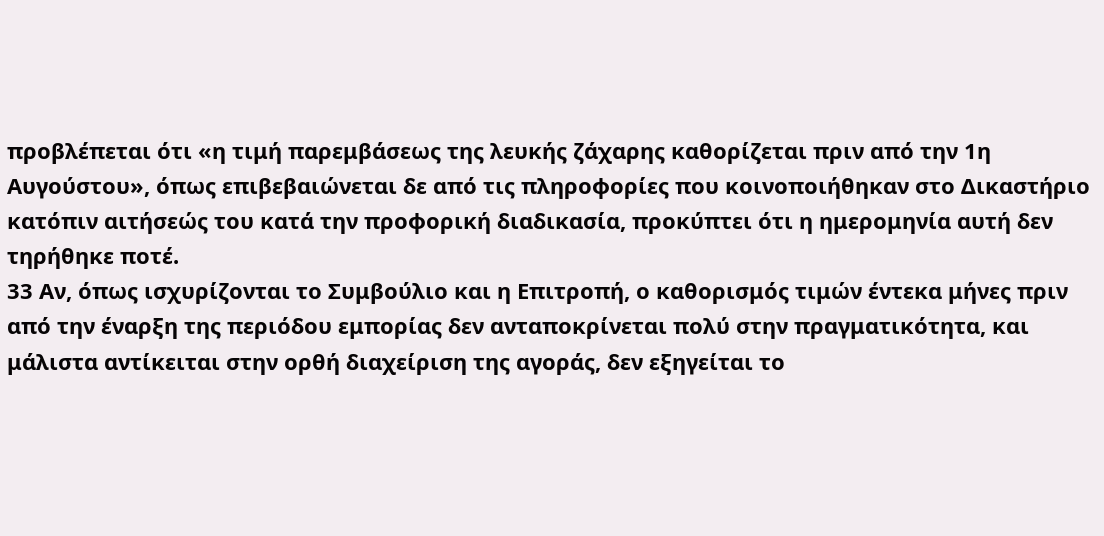προβλέπεται ότι «η τιμή παρεμβάσεως της λευκής ζάχαρης καθορίζεται πριν από την 1η Αυγούστου», όπως επιβεβαιώνεται δε από τις πληροφορίες που κοινοποιήθηκαν στο Δικαστήριο κατόπιν αιτήσεώς του κατά την προφορική διαδικασία, προκύπτει ότι η ημερομηνία αυτή δεν τηρήθηκε ποτέ.
33 Αν, όπως ισχυρίζονται το Συμβούλιο και η Επιτροπή, ο καθορισμός τιμών έντεκα μήνες πριν από την έναρξη της περιόδου εμπορίας δεν ανταποκρίνεται πολύ στην πραγματικότητα, και μάλιστα αντίκειται στην ορθή διαχείριση της αγοράς, δεν εξηγείται το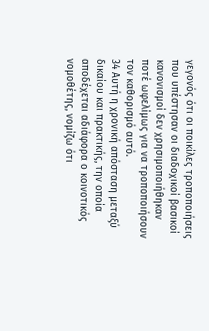γεγονός ότι οι ποικίλες τροποποιήσεις που υπέστησαν οι διαδοχικοί βασικοί κανονισμοί δεν χρησιμοποιήθηκαν ποτέ ωφελίμως για να τροποποιήσουν τον καθορισμό αυτό.
34 Αυτή η χρονική απόσταση μεταξύ δικαίου και πρακτικής, την οποία αποδέχεται αδιάφορα ο κοινοτικός νομοθέτης, νομίζω ότι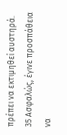πρέπει να εκτιμηθεί αυστηρά.
35 Ασφαλώς, έγινε προσπάθεια να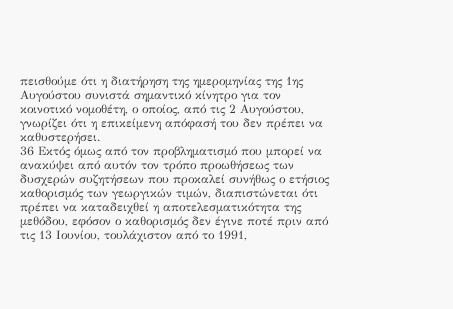πεισθούμε ότι η διατήρηση της ημερομηνίας της 1ης Αυγούστου συνιστά σημαντικό κίνητρο για τον κοινοτικό νομοθέτη, ο οποίος, από τις 2 Αυγούστου, γνωρίζει ότι η επικείμενη απόφασή του δεν πρέπει να καθυστερήσει.
36 Εκτός όμως από τον προβληματισμό που μπορεί να ανακύψει από αυτόν τον τρόπο προωθήσεως των δυσχερών συζητήσεων που προκαλεί συνήθως ο ετήσιος καθορισμός των γεωργικών τιμών, διαπιστώνεται ότι πρέπει να καταδειχθεί η αποτελεσματικότητα της μεθόδου, εφόσον ο καθορισμός δεν έγινε ποτέ πριν από τις 13 Ιουνίου, τουλάχιστον από το 1991,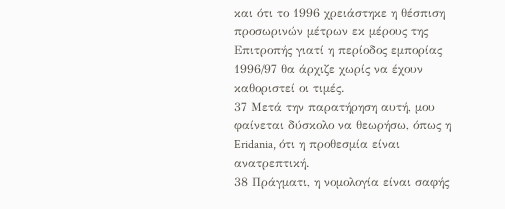και ότι το 1996 χρειάστηκε η θέσπιση προσωρινών μέτρων εκ μέρους της Επιτροπής γιατί η περίοδος εμπορίας 1996/97 θα άρχιζε χωρίς να έχουν καθοριστεί οι τιμές.
37 Μετά την παρατήρηση αυτή, μου φαίνεται δύσκολο να θεωρήσω, όπως η Eridania, ότι η προθεσμία είναι ανατρεπτική.
38 Πράγματι, η νομολογία είναι σαφής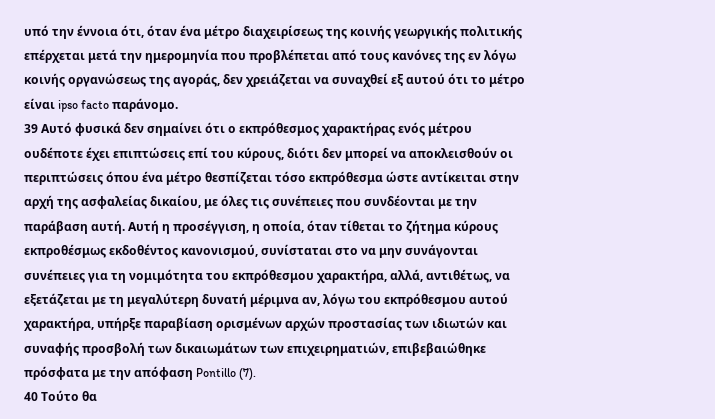υπό την έννοια ότι, όταν ένα μέτρο διαχειρίσεως της κοινής γεωργικής πολιτικής επέρχεται μετά την ημερομηνία που προβλέπεται από τους κανόνες της εν λόγω κοινής οργανώσεως της αγοράς, δεν χρειάζεται να συναχθεί εξ αυτού ότι το μέτρο είναι ipso facto παράνομο.
39 Αυτό φυσικά δεν σημαίνει ότι ο εκπρόθεσμος χαρακτήρας ενός μέτρου ουδέποτε έχει επιπτώσεις επί του κύρους, διότι δεν μπορεί να αποκλεισθούν οι περιπτώσεις όπου ένα μέτρο θεσπίζεται τόσο εκπρόθεσμα ώστε αντίκειται στην αρχή της ασφαλείας δικαίου, με όλες τις συνέπειες που συνδέονται με την παράβαση αυτή. Αυτή η προσέγγιση, η οποία, όταν τίθεται το ζήτημα κύρους εκπροθέσμως εκδοθέντος κανονισμού, συνίσταται στο να μην συνάγονται συνέπειες για τη νομιμότητα του εκπρόθεσμου χαρακτήρα, αλλά, αντιθέτως, να εξετάζεται με τη μεγαλύτερη δυνατή μέριμνα αν, λόγω του εκπρόθεσμου αυτού χαρακτήρα, υπήρξε παραβίαση ορισμένων αρχών προστασίας των ιδιωτών και συναφής προσβολή των δικαιωμάτων των επιχειρηματιών, επιβεβαιώθηκε πρόσφατα με την απόφαση Pontillo (7).
40 Τούτο θα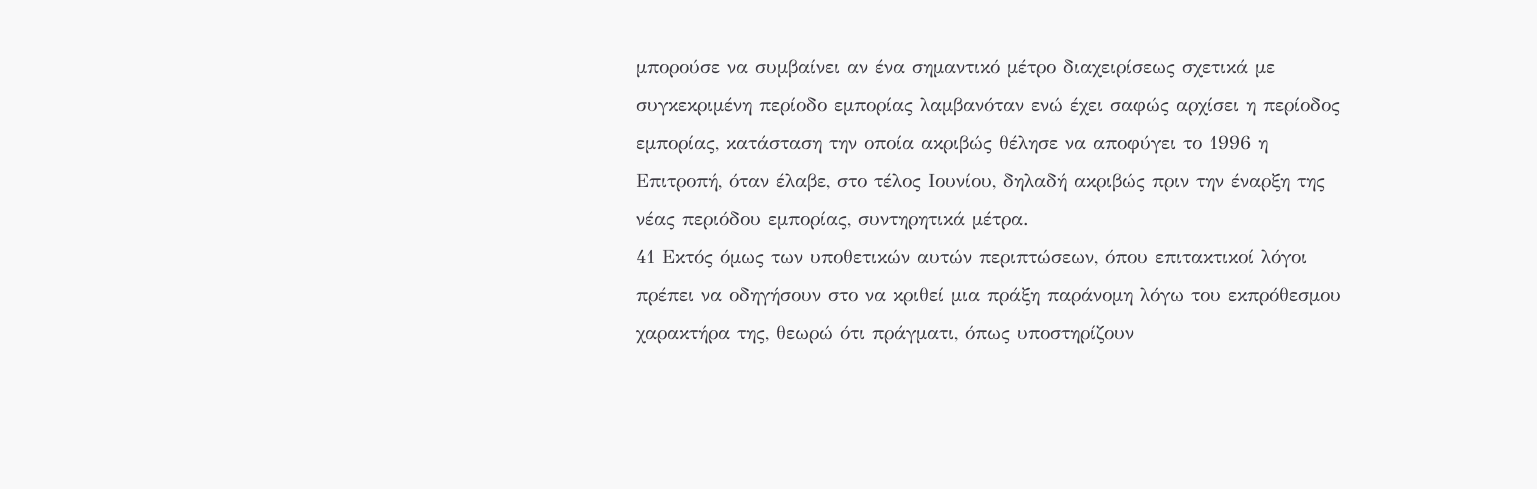μπορούσε να συμβαίνει αν ένα σημαντικό μέτρο διαχειρίσεως σχετικά με συγκεκριμένη περίοδο εμπορίας λαμβανόταν ενώ έχει σαφώς αρχίσει η περίοδος εμπορίας, κατάσταση την οποία ακριβώς θέλησε να αποφύγει το 1996 η Επιτροπή, όταν έλαβε, στο τέλος Ιουνίου, δηλαδή ακριβώς πριν την έναρξη της νέας περιόδου εμπορίας, συντηρητικά μέτρα.
41 Εκτός όμως των υποθετικών αυτών περιπτώσεων, όπου επιτακτικοί λόγοι πρέπει να οδηγήσουν στο να κριθεί μια πράξη παράνομη λόγω του εκπρόθεσμου χαρακτήρα της, θεωρώ ότι πράγματι, όπως υποστηρίζουν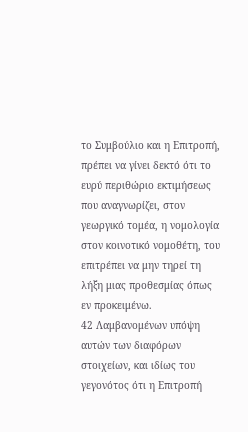το Συμβούλιο και η Επιτροπή, πρέπει να γίνει δεκτό ότι το ευρύ περιθώριο εκτιμήσεως που αναγνωρίζει, στον γεωργικό τομέα, η νομολογία στον κοινοτικό νομοθέτη, του επιτρέπει να μην τηρεί τη λήξη μιας προθεσμίας όπως εν προκειμένω.
42 Λαμβανομένων υπόψη αυτών των διαφόρων στοιχείων, και ιδίως του γεγονότος ότι η Επιτροπή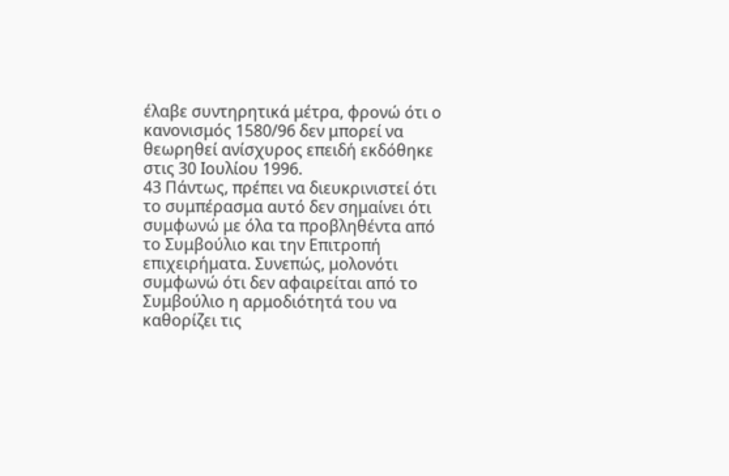έλαβε συντηρητικά μέτρα, φρονώ ότι ο κανονισμός 1580/96 δεν μπορεί να θεωρηθεί ανίσχυρος επειδή εκδόθηκε στις 30 Ιουλίου 1996.
43 Πάντως, πρέπει να διευκρινιστεί ότι το συμπέρασμα αυτό δεν σημαίνει ότι συμφωνώ με όλα τα προβληθέντα από το Συμβούλιο και την Επιτροπή επιχειρήματα. Συνεπώς, μολονότι συμφωνώ ότι δεν αφαιρείται από το Συμβούλιο η αρμοδιότητά του να καθορίζει τις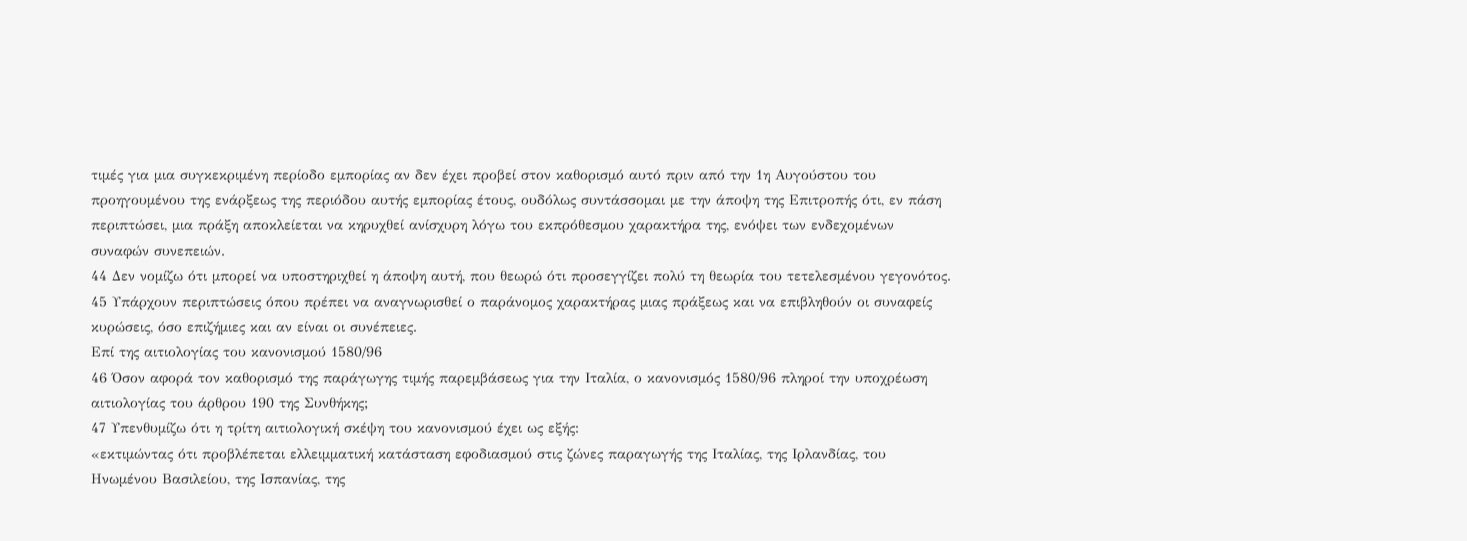τιμές για μια συγκεκριμένη περίοδο εμπορίας αν δεν έχει προβεί στον καθορισμό αυτό πριν από την 1η Αυγούστου του προηγουμένου της ενάρξεως της περιόδου αυτής εμπορίας έτους, ουδόλως συντάσσομαι με την άποψη της Επιτροπής ότι, εν πάση περιπτώσει, μια πράξη αποκλείεται να κηρυχθεί ανίσχυρη λόγω του εκπρόθεσμου χαρακτήρα της, ενόψει των ενδεχομένων συναφών συνεπειών.
44 Δεν νομίζω ότι μπορεί να υποστηριχθεί η άποψη αυτή, που θεωρώ ότι προσεγγίζει πολύ τη θεωρία του τετελεσμένου γεγονότος.
45 Υπάρχουν περιπτώσεις όπου πρέπει να αναγνωρισθεί ο παράνομος χαρακτήρας μιας πράξεως και να επιβληθούν οι συναφείς κυρώσεις, όσο επιζήμιες και αν είναι οι συνέπειες.
Επί της αιτιολογίας του κανονισμού 1580/96
46 Όσον αφορά τον καθορισμό της παράγωγης τιμής παρεμβάσεως για την Ιταλία, ο κανονισμός 1580/96 πληροί την υποχρέωση αιτιολογίας του άρθρου 190 της Συνθήκης;
47 Υπενθυμίζω ότι η τρίτη αιτιολογική σκέψη του κανονισμού έχει ως εξής:
«εκτιμώντας ότι προβλέπεται ελλειμματική κατάσταση εφοδιασμού στις ζώνες παραγωγής της Ιταλίας, της Ιρλανδίας, του Ηνωμένου Βασιλείου, της Ισπανίας, της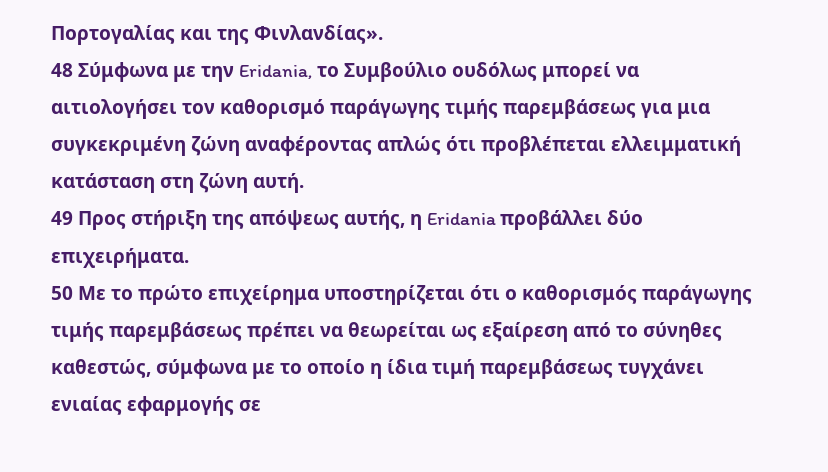Πορτογαλίας και της Φινλανδίας».
48 Σύμφωνα με την Eridania, το Συμβούλιο ουδόλως μπορεί να αιτιολογήσει τον καθορισμό παράγωγης τιμής παρεμβάσεως για μια συγκεκριμένη ζώνη αναφέροντας απλώς ότι προβλέπεται ελλειμματική κατάσταση στη ζώνη αυτή.
49 Προς στήριξη της απόψεως αυτής, η Eridania προβάλλει δύο επιχειρήματα.
50 Με το πρώτο επιχείρημα υποστηρίζεται ότι ο καθορισμός παράγωγης τιμής παρεμβάσεως πρέπει να θεωρείται ως εξαίρεση από το σύνηθες καθεστώς, σύμφωνα με το οποίο η ίδια τιμή παρεμβάσεως τυγχάνει ενιαίας εφαρμογής σε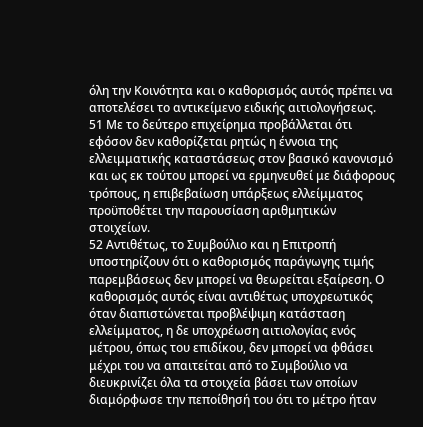όλη την Κοινότητα και ο καθορισμός αυτός πρέπει να αποτελέσει το αντικείμενο ειδικής αιτιολογήσεως.
51 Με το δεύτερο επιχείρημα προβάλλεται ότι εφόσον δεν καθορίζεται ρητώς η έννοια της ελλειμματικής καταστάσεως στον βασικό κανονισμό και ως εκ τούτου μπορεί να ερμηνευθεί με διάφορους τρόπους, η επιβεβαίωση υπάρξεως ελλείμματος προϋποθέτει την παρουσίαση αριθμητικών στοιχείων.
52 Αντιθέτως, το Συμβούλιο και η Επιτροπή υποστηρίζουν ότι ο καθορισμός παράγωγης τιμής παρεμβάσεως δεν μπορεί να θεωρείται εξαίρεση. Ο καθορισμός αυτός είναι αντιθέτως υποχρεωτικός όταν διαπιστώνεται προβλέψιμη κατάσταση ελλείμματος, η δε υποχρέωση αιτιολογίας ενός μέτρου, όπως του επιδίκου, δεν μπορεί να φθάσει μέχρι του να απαιτείται από το Συμβούλιο να διευκρινίζει όλα τα στοιχεία βάσει των οποίων διαμόρφωσε την πεποίθησή του ότι το μέτρο ήταν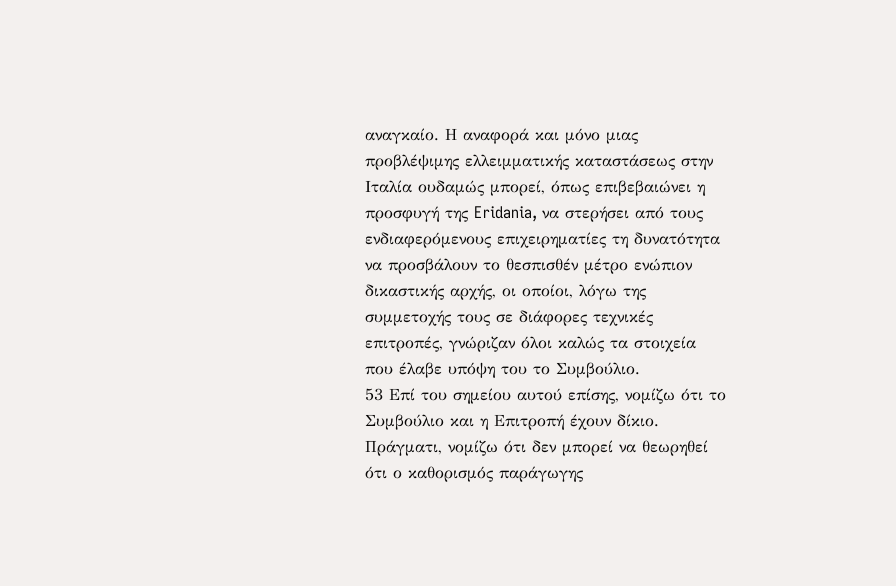αναγκαίο. Η αναφορά και μόνο μιας προβλέψιμης ελλειμματικής καταστάσεως στην Ιταλία ουδαμώς μπορεί, όπως επιβεβαιώνει η προσφυγή της Eridania, να στερήσει από τους ενδιαφερόμενους επιχειρηματίες τη δυνατότητα να προσβάλουν το θεσπισθέν μέτρο ενώπιον δικαστικής αρχής, οι οποίοι, λόγω της συμμετοχής τους σε διάφορες τεχνικές επιτροπές, γνώριζαν όλοι καλώς τα στοιχεία που έλαβε υπόψη του το Συμβούλιο.
53 Επί του σημείου αυτού επίσης, νομίζω ότι το Συμβούλιο και η Επιτροπή έχουν δίκιο. Πράγματι, νομίζω ότι δεν μπορεί να θεωρηθεί ότι ο καθορισμός παράγωγης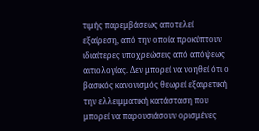τιμής παρεμβάσεως αποτελεί εξαίρεση, από την οποία προκύπτουν ιδιαίτερες υποχρεώσεις από απόψεως αιτιολογίας. Δεν μπορεί να νοηθεί ότι ο βασικός κανονισμός θεωρεί εξαιρετική την ελλειμματική κατάσταση που μπορεί να παρουσιάσουν ορισμένες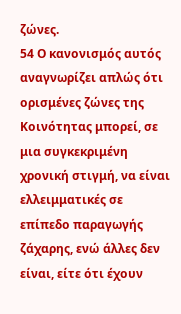ζώνες.
54 Ο κανονισμός αυτός αναγνωρίζει απλώς ότι ορισμένες ζώνες της Κοινότητας μπορεί, σε μια συγκεκριμένη χρονική στιγμή, να είναι ελλειμματικές σε επίπεδο παραγωγής ζάχαρης, ενώ άλλες δεν είναι, είτε ότι έχουν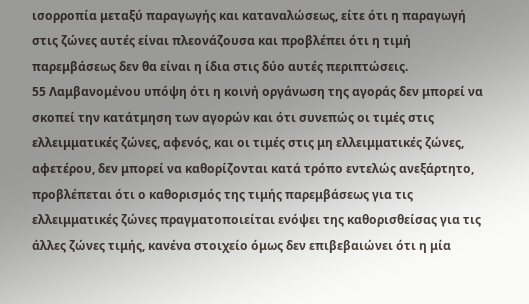ισορροπία μεταξύ παραγωγής και καταναλώσεως, είτε ότι η παραγωγή στις ζώνες αυτές είναι πλεονάζουσα και προβλέπει ότι η τιμή παρεμβάσεως δεν θα είναι η ίδια στις δύο αυτές περιπτώσεις.
55 Λαμβανομένου υπόψη ότι η κοινή οργάνωση της αγοράς δεν μπορεί να σκοπεί την κατάτμηση των αγορών και ότι συνεπώς οι τιμές στις ελλειμματικές ζώνες, αφενός, και οι τιμές στις μη ελλειμματικές ζώνες, αφετέρου, δεν μπορεί να καθορίζονται κατά τρόπο εντελώς ανεξάρτητο, προβλέπεται ότι ο καθορισμός της τιμής παρεμβάσεως για τις ελλειμματικές ζώνες πραγματοποιείται ενόψει της καθορισθείσας για τις άλλες ζώνες τιμής, κανένα στοιχείο όμως δεν επιβεβαιώνει ότι η μία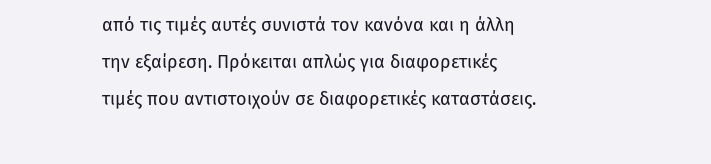από τις τιμές αυτές συνιστά τον κανόνα και η άλλη την εξαίρεση. Πρόκειται απλώς για διαφορετικές τιμές που αντιστοιχούν σε διαφορετικές καταστάσεις.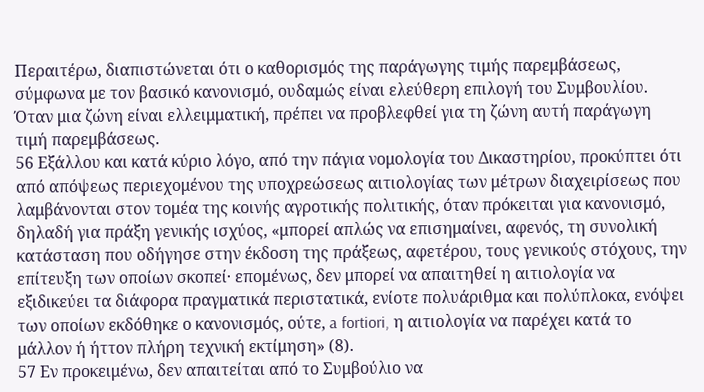Περαιτέρω, διαπιστώνεται ότι ο καθορισμός της παράγωγης τιμής παρεμβάσεως, σύμφωνα με τον βασικό κανονισμό, ουδαμώς είναι ελεύθερη επιλογή του Συμβουλίου. Όταν μια ζώνη είναι ελλειμματική, πρέπει να προβλεφθεί για τη ζώνη αυτή παράγωγη τιμή παρεμβάσεως.
56 Εξάλλου και κατά κύριο λόγο, από την πάγια νομολογία του Δικαστηρίου, προκύπτει ότι από απόψεως περιεχομένου της υποχρεώσεως αιτιολογίας των μέτρων διαχειρίσεως που λαμβάνονται στον τομέα της κοινής αγροτικής πολιτικής, όταν πρόκειται για κανονισμό, δηλαδή για πράξη γενικής ισχύος, «μπορεί απλώς να επισημαίνει, αφενός, τη συνολική κατάσταση που οδήγησε στην έκδοση της πράξεως, αφετέρου, τους γενικούς στόχους, την επίτευξη των οποίων σκοπεί· επομένως, δεν μπορεί να απαιτηθεί η αιτιολογία να εξιδικεύει τα διάφορα πραγματικά περιστατικά, ενίοτε πολυάριθμα και πολύπλοκα, ενόψει των οποίων εκδόθηκε ο κανονισμός, ούτε, a fortiori, η αιτιολογία να παρέχει κατά το μάλλον ή ήττον πλήρη τεχνική εκτίμηση» (8).
57 Εν προκειμένω, δεν απαιτείται από το Συμβούλιο να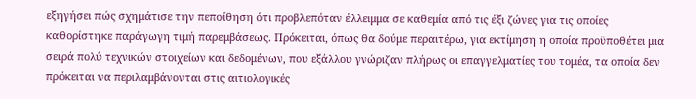εξηγήσει πώς σχημάτισε την πεποίθηση ότι προβλεπόταν έλλειμμα σε καθεμία από τις έξι ζώνες για τις οποίες καθορίστηκε παράγωγη τιμή παρεμβάσεως. Πρόκειται, όπως θα δούμε περαιτέρω, για εκτίμηση η οποία προϋποθέτει μια σειρά πολύ τεχνικών στοιχείων και δεδομένων, που εξάλλου γνώριζαν πλήρως οι επαγγελματίες του τομέα, τα οποία δεν πρόκειται να περιλαμβάνονται στις αιτιολογικές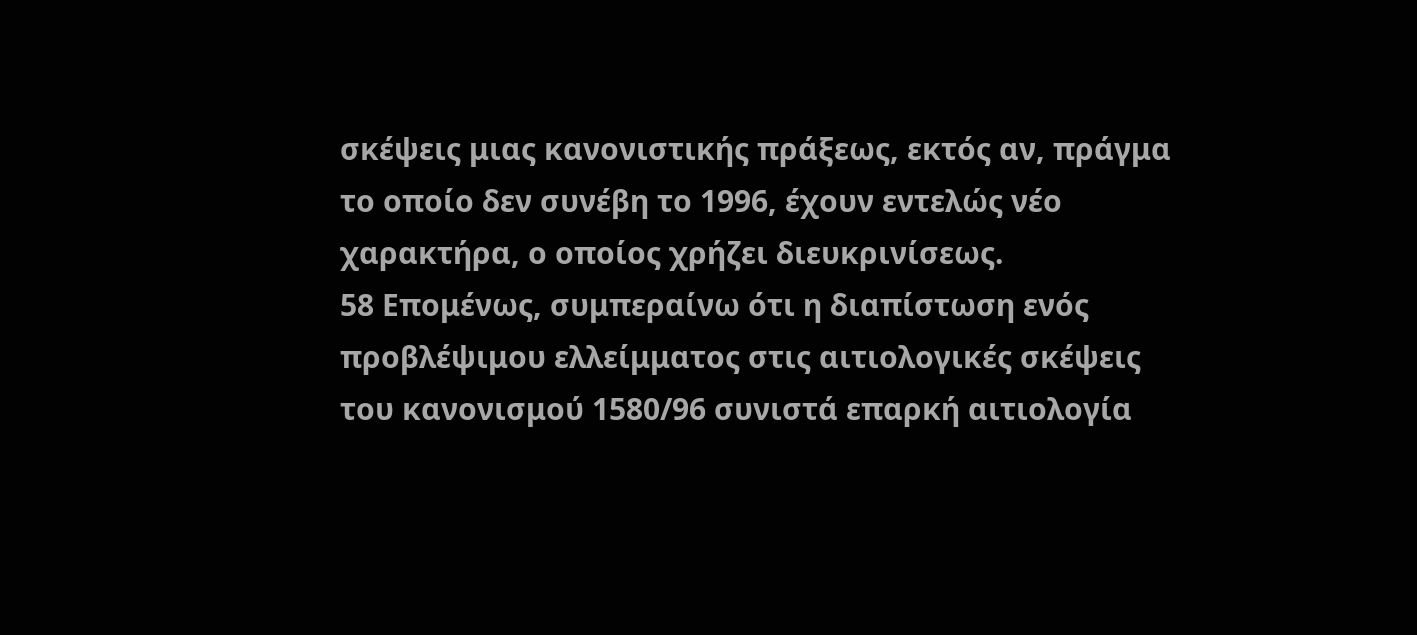σκέψεις μιας κανονιστικής πράξεως, εκτός αν, πράγμα το οποίο δεν συνέβη το 1996, έχουν εντελώς νέο χαρακτήρα, ο οποίος χρήζει διευκρινίσεως.
58 Επομένως, συμπεραίνω ότι η διαπίστωση ενός προβλέψιμου ελλείμματος στις αιτιολογικές σκέψεις του κανονισμού 1580/96 συνιστά επαρκή αιτιολογία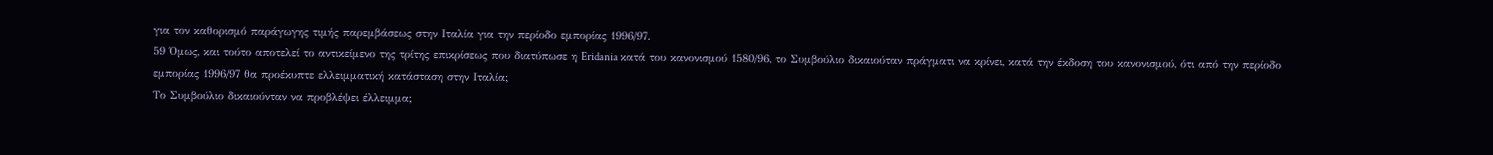για τον καθορισμό παράγωγης τιμής παρεμβάσεως στην Ιταλία για την περίοδο εμπορίας 1996/97.
59 Όμως, και τούτο αποτελεί το αντικείμενο της τρίτης επικρίσεως που διατύπωσε η Eridania κατά του κανονισμού 1580/96, το Συμβούλιο δικαιούταν πράγματι να κρίνει, κατά την έκδοση του κανονισμού, ότι από την περίοδο εμπορίας 1996/97 θα προέκυπτε ελλειμματική κατάσταση στην Ιταλία;
Το Συμβούλιο δικαιούνταν να προβλέψει έλλειμμα;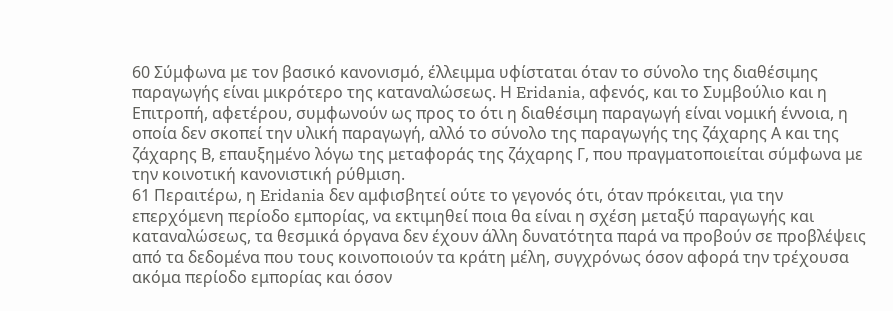60 Σύμφωνα με τον βασικό κανονισμό, έλλειμμα υφίσταται όταν το σύνολο της διαθέσιμης παραγωγής είναι μικρότερο της καταναλώσεως. Η Eridania, αφενός, και το Συμβούλιο και η Επιτροπή, αφετέρου, συμφωνούν ως προς το ότι η διαθέσιμη παραγωγή είναι νομική έννοια, η οποία δεν σκοπεί την υλική παραγωγή, αλλό το σύνολο της παραγωγής της ζάχαρης Α και της ζάχαρης Β, επαυξημένο λόγω της μεταφοράς της ζάχαρης Γ, που πραγματοποιείται σύμφωνα με την κοινοτική κανονιστική ρύθμιση.
61 Περαιτέρω, η Eridania δεν αμφισβητεί ούτε το γεγονός ότι, όταν πρόκειται, για την επερχόμενη περίοδο εμπορίας, να εκτιμηθεί ποια θα είναι η σχέση μεταξύ παραγωγής και καταναλώσεως, τα θεσμικά όργανα δεν έχουν άλλη δυνατότητα παρά να προβούν σε προβλέψεις από τα δεδομένα που τους κοινοποιούν τα κράτη μέλη, συγχρόνως όσον αφορά την τρέχουσα ακόμα περίοδο εμπορίας και όσον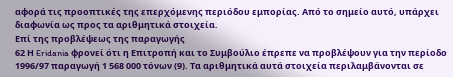αφορά τις προοπτικές της επερχόμενης περιόδου εμπορίας. Από το σημείο αυτό, υπάρχει διαφωνία ως προς τα αριθμητικά στοιχεία.
Επί της προβλέψεως της παραγωγής
62 Η Eridania φρονεί ότι η Επιτροπή και το Συμβούλιο έπρεπε να προβλέψουν για την περίοδο 1996/97 παραγωγή 1 568 000 τόνων (9). Τα αριθμητικά αυτά στοιχεία περιλαμβάνονται σε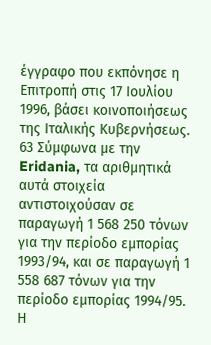έγγραφο που εκπόνησε η Επιτροπή στις 17 Ιουλίου 1996, βάσει κοινοποιήσεως της Ιταλικής Κυβερνήσεως.
63 Σύμφωνα με την Eridania, τα αριθμητικά αυτά στοιχεία αντιστοιχούσαν σε παραγωγή 1 568 250 τόνων για την περίοδο εμπορίας 1993/94, και σε παραγωγή 1 558 687 τόνων για την περίοδο εμπορίας 1994/95. Η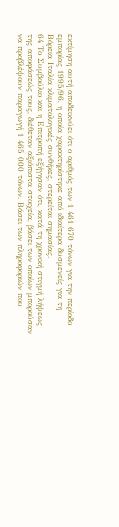εκτίμηση αυτή αποδεικνύει ότι ο αριθμός των 1 461 670 τόνων για την περίοδο εμπορίας 1995/96, η οποία χαρακτηρίστηκε από ιδιαίτερα δυσμενείς για τη Βόρεια Ιταλία κλιματολογικές συνθήκες, στερείται σημασίας.
64 Το Συμβούλιο και η Επιτροπή εξήγησαν ότι, κατά τη χρονική στιγμή λήψεως της αποφάσεώς τους, διέθεταν αξιόπιστα στοιχεία, βάσει των οποίων μπορούσαν να προβλέψουν παραγωγή 1 465 000 τόνων. Βάσει των πληροφοριών που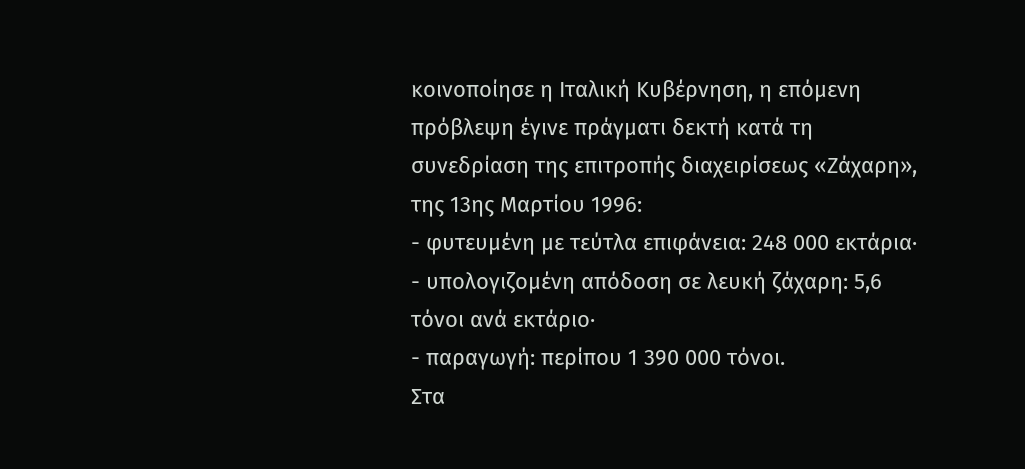κοινοποίησε η Ιταλική Κυβέρνηση, η επόμενη πρόβλεψη έγινε πράγματι δεκτή κατά τη συνεδρίαση της επιτροπής διαχειρίσεως «Ζάχαρη», της 13ης Μαρτίου 1996:
- φυτευμένη με τεύτλα επιφάνεια: 248 000 εκτάρια·
- υπολογιζομένη απόδοση σε λευκή ζάχαρη: 5,6 τόνοι ανά εκτάριο·
- παραγωγή: περίπου 1 390 000 τόνοι.
Στα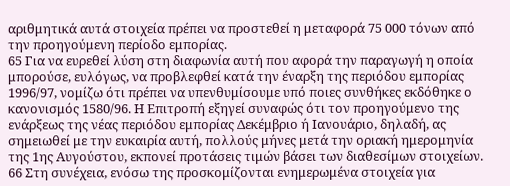αριθμητικά αυτά στοιχεία πρέπει να προστεθεί η μεταφορά 75 000 τόνων από την προηγούμενη περίοδο εμπορίας.
65 Για να ευρεθεί λύση στη διαφωνία αυτή που αφορά την παραγωγή η οποία μπορούσε, ευλόγως, να προβλεφθεί κατά την έναρξη της περιόδου εμπορίας 1996/97, νομίζω ότι πρέπει να υπενθυμίσουμε υπό ποιες συνθήκες εκδόθηκε ο κανονισμός 1580/96. Η Επιτροπή εξηγεί συναφώς ότι τον προηγούμενο της ενάρξεως της νέας περιόδου εμπορίας Δεκέμβριο ή Ιανουάριο, δηλαδή, ας σημειωθεί με την ευκαιρία αυτή, πολλούς μήνες μετά την οριακή ημερομηνία της 1ης Αυγούστου, εκπονεί προτάσεις τιμών βάσει των διαθεσίμων στοιχείων.
66 Στη συνέχεια, ενόσω της προσκομίζονται ενημερωμένα στοιχεία για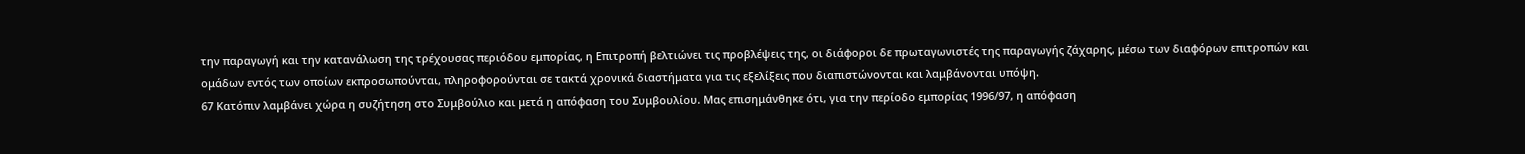την παραγωγή και την κατανάλωση της τρέχουσας περιόδου εμπορίας, η Επιτροπή βελτιώνει τις προβλέψεις της, οι διάφοροι δε πρωταγωνιστές της παραγωγής ζάχαρης, μέσω των διαφόρων επιτροπών και ομάδων εντός των οποίων εκπροσωπούνται, πληροφορούνται σε τακτά χρονικά διαστήματα για τις εξελίξεις που διαπιστώνονται και λαμβάνονται υπόψη.
67 Κατόπιν λαμβάνει χώρα η συζήτηση στο Συμβούλιο και μετά η απόφαση του Συμβουλίου. Μας επισημάνθηκε ότι, για την περίοδο εμπορίας 1996/97, η απόφαση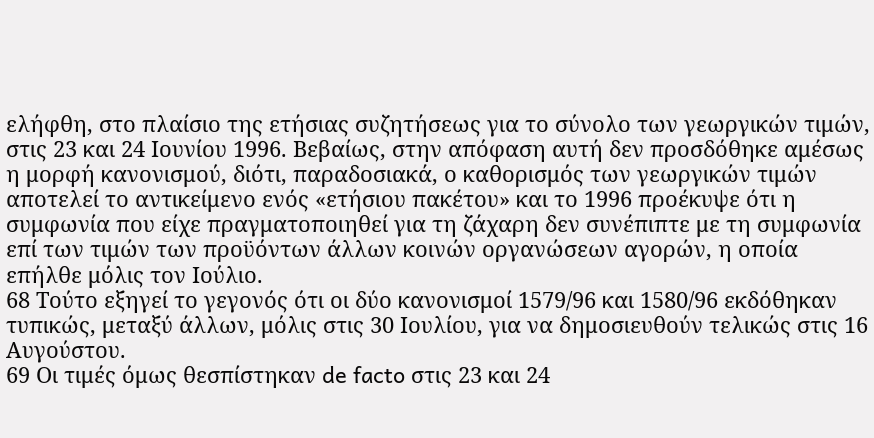ελήφθη, στο πλαίσιο της ετήσιας συζητήσεως για το σύνολο των γεωργικών τιμών, στις 23 και 24 Ιουνίου 1996. Βεβαίως, στην απόφαση αυτή δεν προσδόθηκε αμέσως η μορφή κανονισμού, διότι, παραδοσιακά, ο καθορισμός των γεωργικών τιμών αποτελεί το αντικείμενο ενός «ετήσιου πακέτου» και το 1996 προέκυψε ότι η συμφωνία που είχε πραγματοποιηθεί για τη ζάχαρη δεν συνέπιπτε με τη συμφωνία επί των τιμών των προϋόντων άλλων κοινών οργανώσεων αγορών, η οποία επήλθε μόλις τον Ιούλιο.
68 Τούτο εξηγεί το γεγονός ότι οι δύο κανονισμοί 1579/96 και 1580/96 εκδόθηκαν τυπικώς, μεταξύ άλλων, μόλις στις 30 Ιουλίου, για να δημοσιευθούν τελικώς στις 16 Αυγούστου.
69 Οι τιμές όμως θεσπίστηκαν de facto στις 23 και 24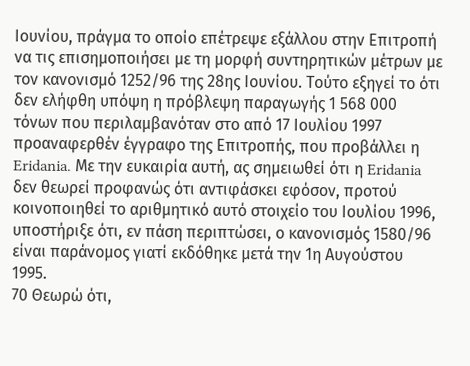Ιουνίου, πράγμα το οποίο επέτρεψε εξάλλου στην Επιτροπή να τις επισημοποιήσει με τη μορφή συντηρητικών μέτρων με τον κανονισμό 1252/96 της 28ης Ιουνίου. Τούτο εξηγεί το ότι δεν ελήφθη υπόψη η πρόβλεψη παραγωγής 1 568 000 τόνων που περιλαμβανόταν στο από 17 Ιουλίου 1997 προαναφερθέν έγγραφο της Επιτροπής, που προβάλλει η Eridania. Με την ευκαιρία αυτή, ας σημειωθεί ότι η Eridania δεν θεωρεί προφανώς ότι αντιφάσκει εφόσον, προτού κοινοποιηθεί το αριθμητικό αυτό στοιχείο του Ιουλίου 1996, υποστήριξε ότι, εν πάση περιπτώσει, ο κανονισμός 1580/96 είναι παράνομος γιατί εκδόθηκε μετά την 1η Αυγούστου 1995.
70 Θεωρώ ότι,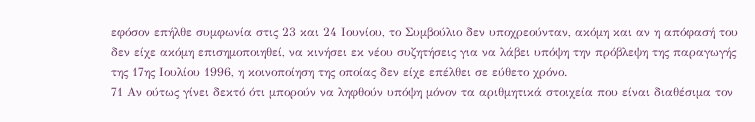εφόσον επήλθε συμφωνία στις 23 και 24 Ιουνίου, το Συμβούλιο δεν υποχρεούνταν, ακόμη και αν η απόφασή του δεν είχε ακόμη επισημοποιηθεί, να κινήσει εκ νέου συζητήσεις για να λάβει υπόψη την πρόβλεψη της παραγωγής της 17ης Ιουλίου 1996, η κοινοποίηση της οποίας δεν είχε επέλθει σε εύθετο χρόνο.
71 Αν ούτως γίνει δεκτό ότι μπορούν να ληφθούν υπόψη μόνον τα αριθμητικά στοιχεία που είναι διαθέσιμα τον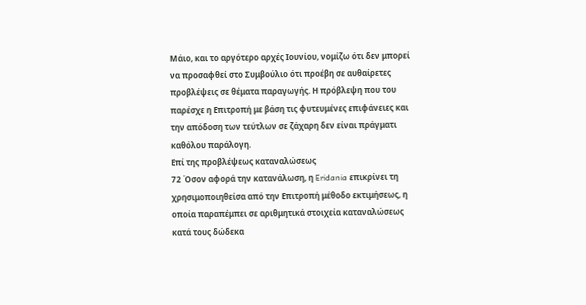Μάιο, και το αργότερο αρχές Ιουνίου, νομίζω ότι δεν μπορεί να προσαφθεί στο Συμβούλιο ότι προέβη σε αυθαίρετες προβλέψεις σε θέματα παραγωγής. Η πρόβλεψη που του παρέσχε η Επιτροπή με βάση τις φυτευμένες επιφάνειες και την απόδοση των τεύτλων σε ζάχαρη δεν είναι πράγματι καθόλου παράλογη.
Επί της προβλέψεως καταναλώσεως
72 Όσον αφορά την κατανάλωση, η Eridania επικρίνει τη χρησιμοποιηθείσα από την Επιτροπή μέθοδο εκτιμήσεως, η οποία παραπέμπει σε αριθμητικά στοιχεία καταναλώσεως κατά τους δώδεκα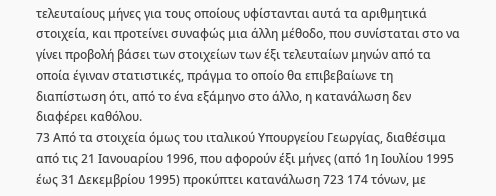τελευταίους μήνες για τους οποίους υφίστανται αυτά τα αριθμητικά στοιχεία, και προτείνει συναφώς μια άλλη μέθοδο, που συνίσταται στο να γίνει προβολή βάσει των στοιχείων των έξι τελευταίων μηνών από τα οποία έγιναν στατιστικές, πράγμα το οποίο θα επιβεβαίωνε τη διαπίστωση ότι, από το ένα εξάμηνο στο άλλο, η κατανάλωση δεν διαφέρει καθόλου.
73 Από τα στοιχεία όμως του ιταλικού Υπουργείου Γεωργίας, διαθέσιμα από τις 21 Ιανουαρίου 1996, που αφορούν έξι μήνες (από 1η Ιουλίου 1995 έως 31 Δεκεμβρίου 1995) προκύπτει κατανάλωση 723 174 τόνων, με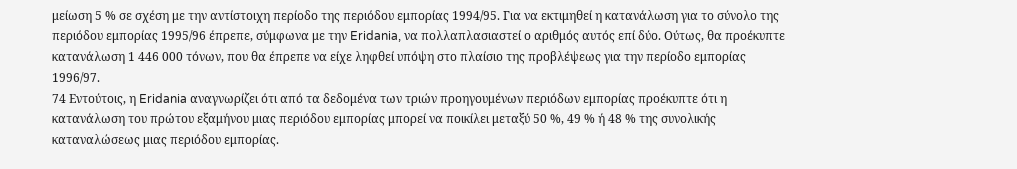μείωση 5 % σε σχέση με την αντίστοιχη περίοδο της περιόδου εμπορίας 1994/95. Για να εκτιμηθεί η κατανάλωση για το σύνολο της περιόδου εμπορίας 1995/96 έπρεπε, σύμφωνα με την Eridania, να πολλαπλασιαστεί ο αριθμός αυτός επί δύο. Ούτως, θα προέκυπτε κατανάλωση 1 446 000 τόνων, που θα έπρεπε να είχε ληφθεί υπόψη στο πλαίσιο της προβλέψεως για την περίοδο εμπορίας 1996/97.
74 Εντούτοις, η Eridania αναγνωρίζει ότι από τα δεδομένα των τριών προηγουμένων περιόδων εμπορίας προέκυπτε ότι η κατανάλωση του πρώτου εξαμήνου μιας περιόδου εμπορίας μπορεί να ποικίλει μεταξύ 50 %, 49 % ή 48 % της συνολικής καταναλώσεως μιας περιόδου εμπορίας.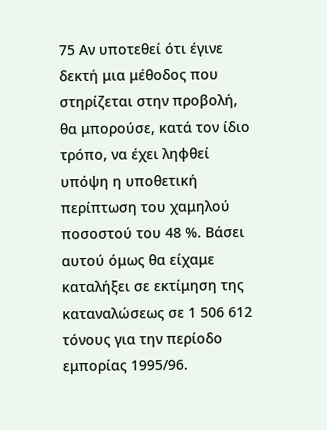75 Αν υποτεθεί ότι έγινε δεκτή μια μέθοδος που στηρίζεται στην προβολή, θα μπορούσε, κατά τον ίδιο τρόπο, να έχει ληφθεί υπόψη η υποθετική περίπτωση του χαμηλού ποσοστού του 48 %. Βάσει αυτού όμως θα είχαμε καταλήξει σε εκτίμηση της καταναλώσεως σε 1 506 612 τόνους για την περίοδο εμπορίας 1995/96.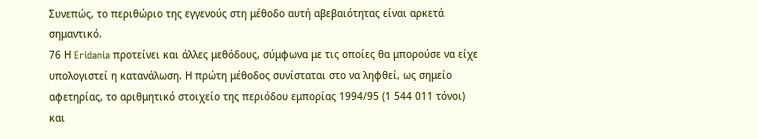Συνεπώς, το περιθώριο της εγγενούς στη μέθοδο αυτή αβεβαιότητας είναι αρκετά σημαντικό.
76 Η Eridania προτείνει και άλλες μεθόδους, σύμφωνα με τις οποίες θα μπορούσε να είχε υπολογιστεί η κατανάλωση. Η πρώτη μέθοδος συνίσταται στο να ληφθεί, ως σημείο αφετηρίας, το αριθμητικό στοιχείο της περιόδου εμπορίας 1994/95 (1 544 011 τόνοι) και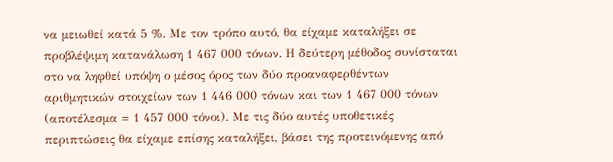να μειωθεί κατά 5 %. Με τον τρόπο αυτό, θα είχαμε καταλήξει σε προβλέψιμη κατανάλωση 1 467 000 τόνων. Η δεύτερη μέθοδος συνίσταται στο να ληφθεί υπόψη ο μέσος όρος των δύο προαναφερθέντων αριθμητικών στοιχείων των 1 446 000 τόνων και των 1 467 000 τόνων (αποτέλεσμα = 1 457 000 τόνοι). Με τις δύο αυτές υποθετικές περιπτώσεις θα είχαμε επίσης καταλήξει, βάσει της προτεινόμενης από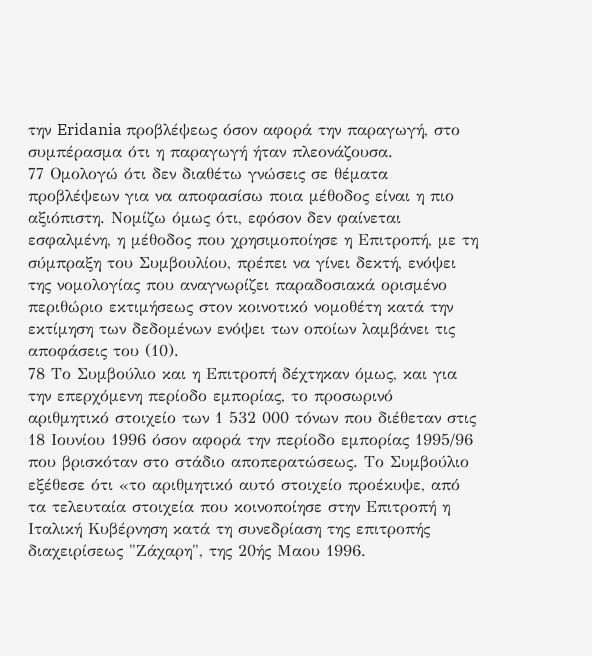την Eridania προβλέψεως όσον αφορά την παραγωγή, στο συμπέρασμα ότι η παραγωγή ήταν πλεονάζουσα.
77 Ομολογώ ότι δεν διαθέτω γνώσεις σε θέματα προβλέψεων για να αποφασίσω ποια μέθοδος είναι η πιο αξιόπιστη. Νομίζω όμως ότι, εφόσον δεν φαίνεται εσφαλμένη, η μέθοδος που χρησιμοποίησε η Επιτροπή, με τη σύμπραξη του Συμβουλίου, πρέπει να γίνει δεκτή, ενόψει της νομολογίας που αναγνωρίζει παραδοσιακά ορισμένο περιθώριο εκτιμήσεως στον κοινοτικό νομοθέτη κατά την εκτίμηση των δεδομένων ενόψει των οποίων λαμβάνει τις αποφάσεις του (10).
78 Το Συμβούλιο και η Επιτροπή δέχτηκαν όμως, και για την επερχόμενη περίοδο εμπορίας, το προσωρινό αριθμητικό στοιχείο των 1 532 000 τόνων που διέθεταν στις 18 Ιουνίου 1996 όσον αφορά την περίοδο εμπορίας 1995/96 που βρισκόταν στο στάδιο αποπερατώσεως. Το Συμβούλιο εξέθεσε ότι «το αριθμητικό αυτό στοιχείο προέκυψε, από τα τελευταία στοιχεία που κοινοποίησε στην Επιτροπή η Ιταλική Κυβέρνηση κατά τη συνεδρίαση της επιτροπής διαχειρίσεως "Ζάχαρη", της 20ής Μαου 1996.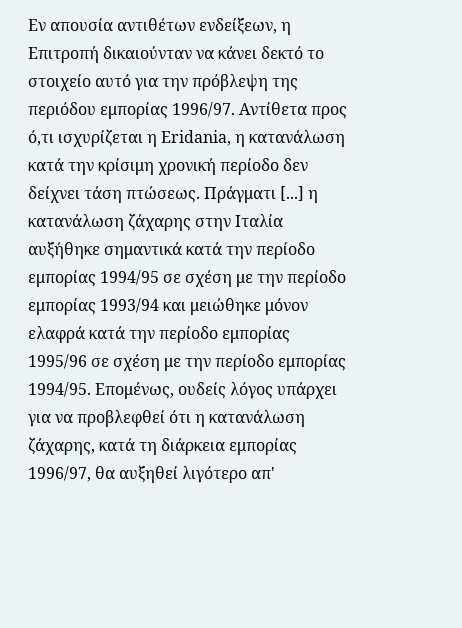Εν απουσία αντιθέτων ενδείξεων, η Επιτροπή δικαιούνταν να κάνει δεκτό το στοιχείο αυτό για την πρόβλεψη της περιόδου εμπορίας 1996/97. Αντίθετα προς ό,τι ισχυρίζεται η Eridania, η κατανάλωση κατά την κρίσιμη χρονική περίοδο δεν δείχνει τάση πτώσεως. Πράγματι [...] η κατανάλωση ζάχαρης στην Ιταλία αυξήθηκε σημαντικά κατά την περίοδο εμπορίας 1994/95 σε σχέση με την περίοδο εμπορίας 1993/94 και μειώθηκε μόνον ελαφρά κατά την περίοδο εμπορίας 1995/96 σε σχέση με την περίοδο εμπορίας 1994/95. Επομένως, ουδείς λόγος υπάρχει για να προβλεφθεί ότι η κατανάλωση ζάχαρης, κατά τη διάρκεια εμπορίας 1996/97, θα αυξηθεί λιγότερο απ'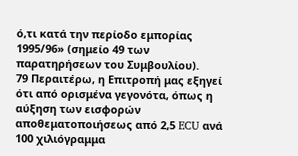ό,τι κατά την περίοδο εμπορίας 1995/96» (σημείο 49 των παρατηρήσεων του Συμβουλίου).
79 Περαιτέρω, η Επιτροπή μας εξηγεί ότι από ορισμένα γεγονότα, όπως η αύξηση των εισφορών αποθεματοποιήσεως από 2,5 ECU ανά 100 χιλιόγραμμα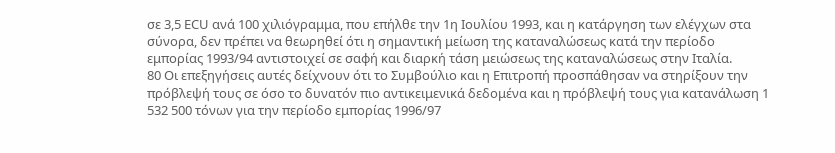σε 3,5 ECU ανά 100 χιλιόγραμμα, που επήλθε την 1η Ιουλίου 1993, και η κατάργηση των ελέγχων στα σύνορα, δεν πρέπει να θεωρηθεί ότι η σημαντική μείωση της καταναλώσεως κατά την περίοδο εμπορίας 1993/94 αντιστοιχεί σε σαφή και διαρκή τάση μειώσεως της καταναλώσεως στην Ιταλία.
80 Οι επεξηγήσεις αυτές δείχνουν ότι το Συμβούλιο και η Επιτροπή προσπάθησαν να στηρίξουν την πρόβλεψή τους σε όσο το δυνατόν πιο αντικειμενικά δεδομένα και η πρόβλεψή τους για κατανάλωση 1 532 500 τόνων για την περίοδο εμπορίας 1996/97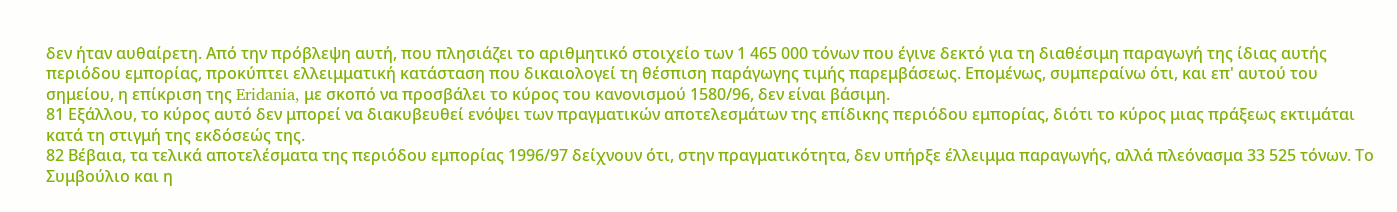δεν ήταν αυθαίρετη. Από την πρόβλεψη αυτή, που πλησιάζει το αριθμητικό στοιχείο των 1 465 000 τόνων που έγινε δεκτό για τη διαθέσιμη παραγωγή της ίδιας αυτής περιόδου εμπορίας, προκύπτει ελλειμματική κατάσταση που δικαιολογεί τη θέσπιση παράγωγης τιμής παρεμβάσεως. Επομένως, συμπεραίνω ότι, και επ' αυτού του σημείου, η επίκριση της Eridania, με σκοπό να προσβάλει το κύρος του κανονισμού 1580/96, δεν είναι βάσιμη.
81 Εξάλλου, το κύρος αυτό δεν μπορεί να διακυβευθεί ενόψει των πραγματικών αποτελεσμάτων της επίδικης περιόδου εμπορίας, διότι το κύρος μιας πράξεως εκτιμάται κατά τη στιγμή της εκδόσεώς της.
82 Βέβαια, τα τελικά αποτελέσματα της περιόδου εμπορίας 1996/97 δείχνουν ότι, στην πραγματικότητα, δεν υπήρξε έλλειμμα παραγωγής, αλλά πλεόνασμα 33 525 τόνων. Το Συμβούλιο και η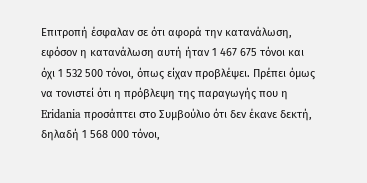Επιτροπή έσφαλαν σε ότι αφορά την κατανάλωση, εφόσον η κατανάλωση αυτή ήταν 1 467 675 τόνοι και όχι 1 532 500 τόνοι, όπως είχαν προβλέψει. Πρέπει όμως να τονιστεί ότι η πρόβλεψη της παραγωγής που η Eridania προσάπτει στο Συμβούλιο ότι δεν έκανε δεκτή, δηλαδή 1 568 000 τόνοι,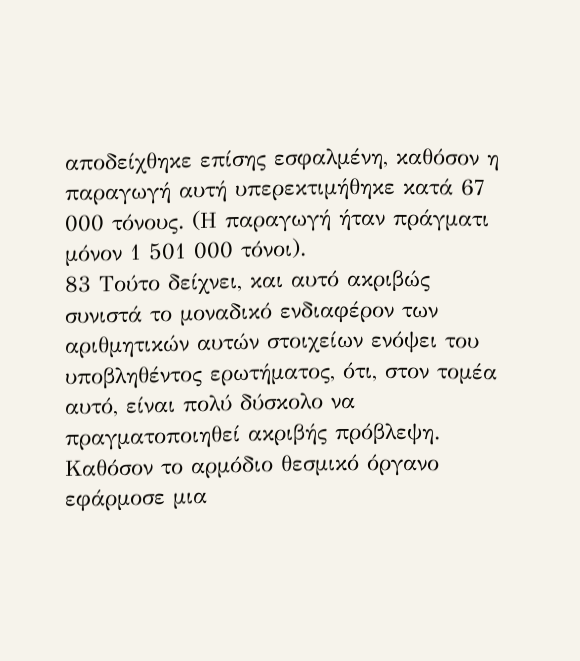αποδείχθηκε επίσης εσφαλμένη, καθόσον η παραγωγή αυτή υπερεκτιμήθηκε κατά 67 000 τόνους. (Η παραγωγή ήταν πράγματι μόνον 1 501 000 τόνοι).
83 Τούτο δείχνει, και αυτό ακριβώς συνιστά το μοναδικό ενδιαφέρον των αριθμητικών αυτών στοιχείων ενόψει του υποβληθέντος ερωτήματος, ότι, στον τομέα αυτό, είναι πολύ δύσκολο να πραγματοποιηθεί ακριβής πρόβλεψη. Καθόσον το αρμόδιο θεσμικό όργανο εφάρμοσε μια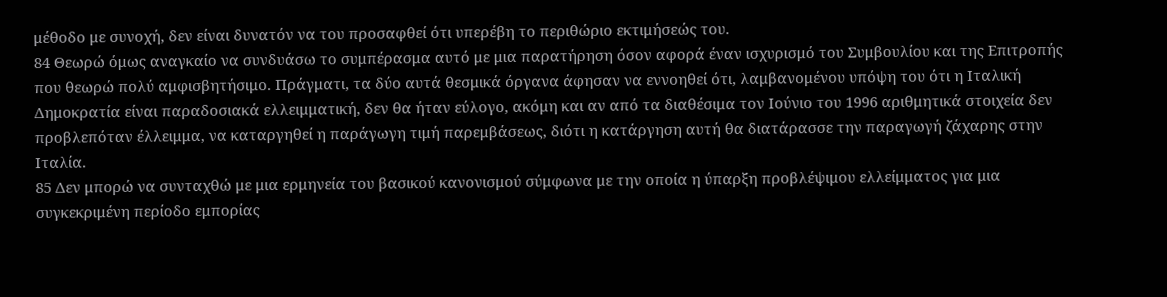μέθοδο με συνοχή, δεν είναι δυνατόν να του προσαφθεί ότι υπερέβη το περιθώριο εκτιμήσεώς του.
84 Θεωρώ όμως αναγκαίο να συνδυάσω το συμπέρασμα αυτό με μια παρατήρηση όσον αφορά έναν ισχυρισμό του Συμβουλίου και της Επιτροπής που θεωρώ πολύ αμφισβητήσιμο. Πράγματι, τα δύο αυτά θεσμικά όργανα άφησαν να εννοηθεί ότι, λαμβανομένου υπόψη του ότι η Ιταλική Δημοκρατία είναι παραδοσιακά ελλειμματική, δεν θα ήταν εύλογο, ακόμη και αν από τα διαθέσιμα τον Ιούνιο του 1996 αριθμητικά στοιχεία δεν προβλεπόταν έλλειμμα, να καταργηθεί η παράγωγη τιμή παρεμβάσεως, διότι η κατάργηση αυτή θα διατάρασσε την παραγωγή ζάχαρης στην Ιταλία.
85 Δεν μπορώ να συνταχθώ με μια ερμηνεία του βασικού κανονισμού σύμφωνα με την οποία η ύπαρξη προβλέψιμου ελλείμματος για μια συγκεκριμένη περίοδο εμπορίας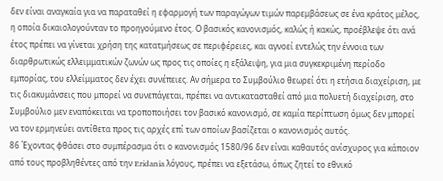δεν είναι αναγκαία για να παραταθεί η εφαρμογή των παραγώγων τιμών παρεμβάσεως σε ένα κράτος μέλος, η οποία δικαιολογούνταν το προηγούμενο έτος. Ο βασικός κανονισμός, καλώς ή κακώς, προέβλεψε ότι ανά έτος πρέπει να γίνεται χρήση της κατατμήσεως σε περιφέρειες, και αγνοεί εντελώς την έννοια των διαρθρωτικώς ελλειμματικών ζωνών ως προς τις οποίες η εξάλειψη, για μια συγκεκριμένη περίοδο εμπορίας, του ελλείμματος δεν έχει συνέπειες. Αν σήμερα το Συμβούλιο θεωρεί ότι η ετήσια διαχείριση, με τις διακυμάνσεις που μπορεί να συνεπάγεται, πρέπει να αντικατασταθεί από μια πολυετή διαχείριση, στο Συμβούλιο μεν εναπόκειται να τροποποιήσει τον βασικό κανονισμό, σε καμία περίπτωση όμως δεν μπορεί να τον ερμηνεύει αντίθετα προς τις αρχές επί των οποίων βασίζεται ο κανονισμός αυτός.
86 Έχοντας φθάσει στο συμπέρασμα ότι ο κανονισμός 1580/96 δεν είναι καθαυτός ανίσχυρος για κάποιον από τους προβληθέντες από την Eridania λόγους, πρέπει να εξετάσω, όπως ζητεί το εθνικό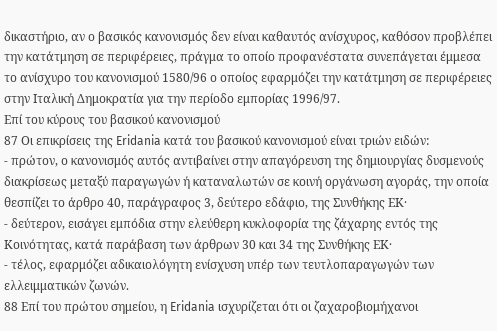δικαστήριο, αν ο βασικός κανονισμός δεν είναι καθαυτός ανίσχυρος, καθόσον προβλέπει την κατάτμηση σε περιφέρειες, πράγμα το οποίο προφανέστατα συνεπάγεται έμμεσα το ανίσχυρο του κανονισμού 1580/96 ο οποίος εφαρμόζει την κατάτμηση σε περιφέρειες στην Ιταλική Δημοκρατία για την περίοδο εμπορίας 1996/97.
Επί του κύρους του βασικού κανονισμού
87 Οι επικρίσεις της Eridania κατά του βασικού κανονισμού είναι τριών ειδών:
- πρώτον, ο κανονισμός αυτός αντιβαίνει στην απαγόρευση της δημιουργίας δυσμενούς διακρίσεως μεταξύ παραγωγών ή καταναλωτών σε κοινή οργάνωση αγοράς, την οποία θεσπίζει το άρθρο 40, παράγραφος 3, δεύτερο εδάφιο, της Συνθήκης ΕΚ·
- δεύτερον, εισάγει εμπόδια στην ελεύθερη κυκλοφορία της ζάχαρης εντός της Κοινότητας, κατά παράβαση των άρθρων 30 και 34 της Συνθήκης ΕΚ·
- τέλος, εφαρμόζει αδικαιολόγητη ενίσχυση υπέρ των τευτλοπαραγωγών των ελλειμματικών ζωνών.
88 Επί του πρώτου σημείου, η Eridania ισχυρίζεται ότι οι ζαχαροβιομήχανοι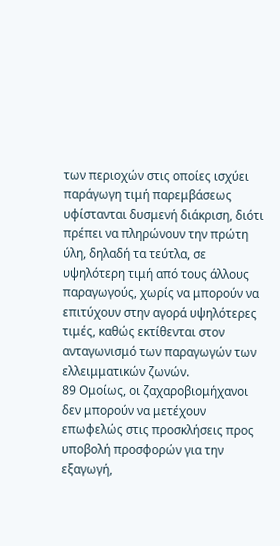των περιοχών στις οποίες ισχύει παράγωγη τιμή παρεμβάσεως υφίστανται δυσμενή διάκριση, διότι πρέπει να πληρώνουν την πρώτη ύλη, δηλαδή τα τεύτλα, σε υψηλότερη τιμή από τους άλλους παραγωγούς, χωρίς να μπορούν να επιτύχουν στην αγορά υψηλότερες τιμές, καθώς εκτίθενται στον ανταγωνισμό των παραγωγών των ελλειμματικών ζωνών.
89 Ομοίως, οι ζαχαροβιομήχανοι δεν μπορούν να μετέχουν επωφελώς στις προσκλήσεις προς υποβολή προσφορών για την εξαγωγή,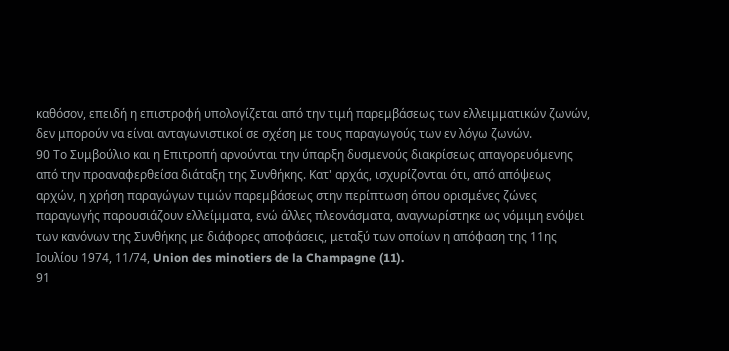καθόσον, επειδή η επιστροφή υπολογίζεται από την τιμή παρεμβάσεως των ελλειμματικών ζωνών, δεν μπορούν να είναι ανταγωνιστικοί σε σχέση με τους παραγωγούς των εν λόγω ζωνών.
90 Το Συμβούλιο και η Επιτροπή αρνούνται την ύπαρξη δυσμενούς διακρίσεως απαγορευόμενης από την προαναφερθείσα διάταξη της Συνθήκης. Κατ' αρχάς, ισχυρίζονται ότι, από απόψεως αρχών, η χρήση παραγώγων τιμών παρεμβάσεως στην περίπτωση όπου ορισμένες ζώνες παραγωγής παρουσιάζουν ελλείμματα, ενώ άλλες πλεονάσματα, αναγνωρίστηκε ως νόμιμη ενόψει των κανόνων της Συνθήκης με διάφορες αποφάσεις, μεταξύ των οποίων η απόφαση της 11ης Ιουλίου 1974, 11/74, Union des minotiers de la Champagne (11).
91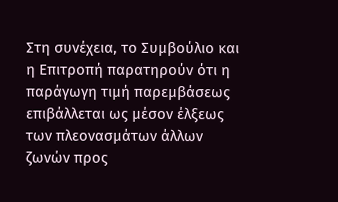Στη συνέχεια, το Συμβούλιο και η Επιτροπή παρατηρούν ότι η παράγωγη τιμή παρεμβάσεως επιβάλλεται ως μέσον έλξεως των πλεονασμάτων άλλων ζωνών προς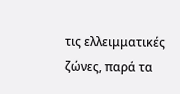τις ελλειμματικές ζώνες, παρά τα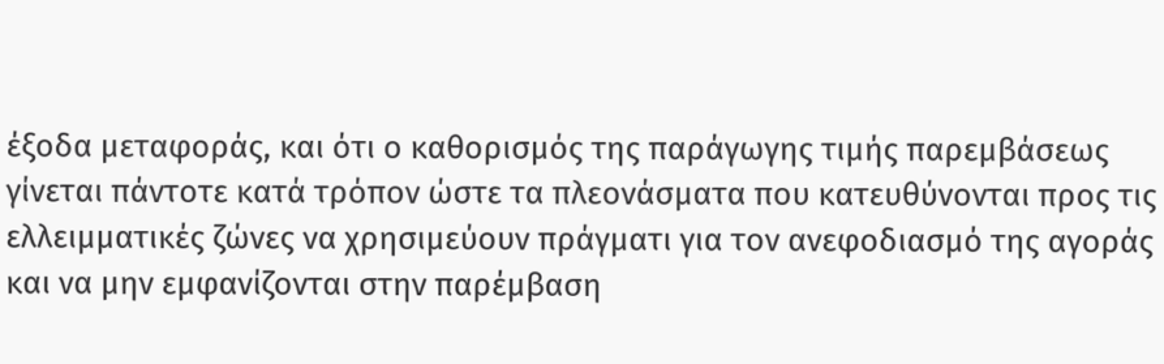έξοδα μεταφοράς, και ότι ο καθορισμός της παράγωγης τιμής παρεμβάσεως γίνεται πάντοτε κατά τρόπον ώστε τα πλεονάσματα που κατευθύνονται προς τις ελλειμματικές ζώνες να χρησιμεύουν πράγματι για τον ανεφοδιασμό της αγοράς και να μην εμφανίζονται στην παρέμβαση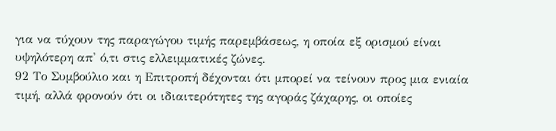για να τύχουν της παραγώγου τιμής παρεμβάσεως, η οποία εξ ορισμού είναι υψηλότερη απ' ό,τι στις ελλειμματικές ζώνες.
92 Το Συμβούλιο και η Επιτροπή δέχονται ότι μπορεί να τείνουν προς μια ενιαία τιμή, αλλά φρονούν ότι οι ιδιαιτερότητες της αγοράς ζάχαρης, οι οποίες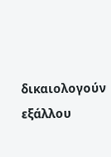δικαιολογούν εξάλλου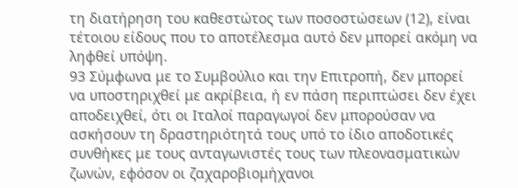τη διατήρηση του καθεστώτος των ποσοστώσεων (12), είναι τέτοιου είδους που το αποτέλεσμα αυτό δεν μπορεί ακόμη να ληφθεί υπόψη.
93 Σύμφωνα με το Συμβούλιο και την Επιτροπή, δεν μπορεί να υποστηριχθεί με ακρίβεια, ή εν πάση περιπτώσει δεν έχει αποδειχθεί, ότι οι Ιταλοί παραγωγοί δεν μπορούσαν να ασκήσουν τη δραστηριότητά τους υπό το ίδιο αποδοτικές συνθήκες με τους ανταγωνιστές τους των πλεονασματικών ζωνών, εφόσον οι ζαχαροβιομήχανοι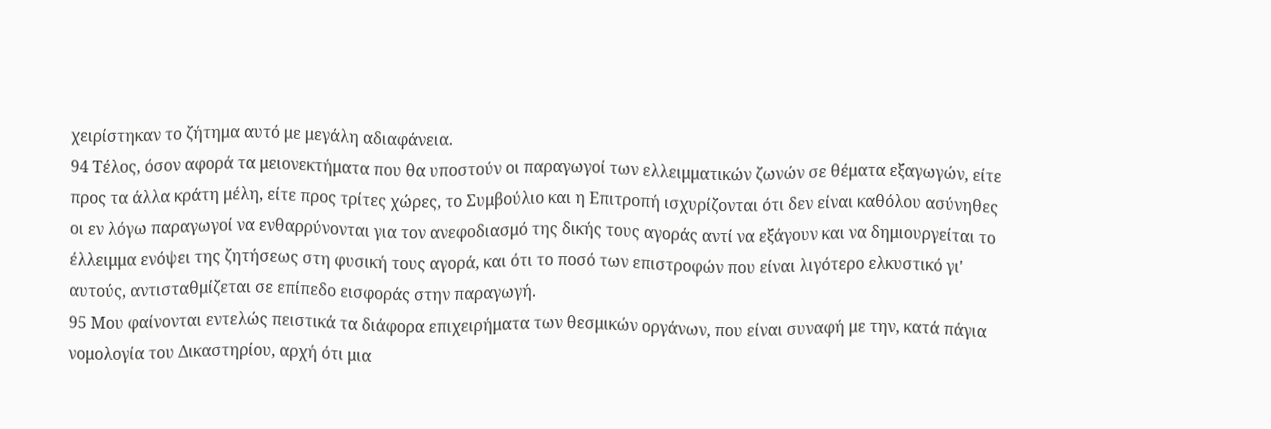χειρίστηκαν το ζήτημα αυτό με μεγάλη αδιαφάνεια.
94 Τέλος, όσον αφορά τα μειονεκτήματα που θα υποστούν οι παραγωγοί των ελλειμματικών ζωνών σε θέματα εξαγωγών, είτε προς τα άλλα κράτη μέλη, είτε προς τρίτες χώρες, το Συμβούλιο και η Επιτροπή ισχυρίζονται ότι δεν είναι καθόλου ασύνηθες οι εν λόγω παραγωγοί να ενθαρρύνονται για τον ανεφοδιασμό της δικής τους αγοράς αντί να εξάγουν και να δημιουργείται το έλλειμμα ενόψει της ζητήσεως στη φυσική τους αγορά, και ότι το ποσό των επιστροφών που είναι λιγότερο ελκυστικό γι' αυτούς, αντισταθμίζεται σε επίπεδο εισφοράς στην παραγωγή.
95 Μου φαίνονται εντελώς πειστικά τα διάφορα επιχειρήματα των θεσμικών οργάνων, που είναι συναφή με την, κατά πάγια νομολογία του Δικαστηρίου, αρχή ότι μια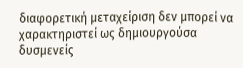διαφορετική μεταχείριση δεν μπορεί να χαρακτηριστεί ως δημιουργούσα δυσμενείς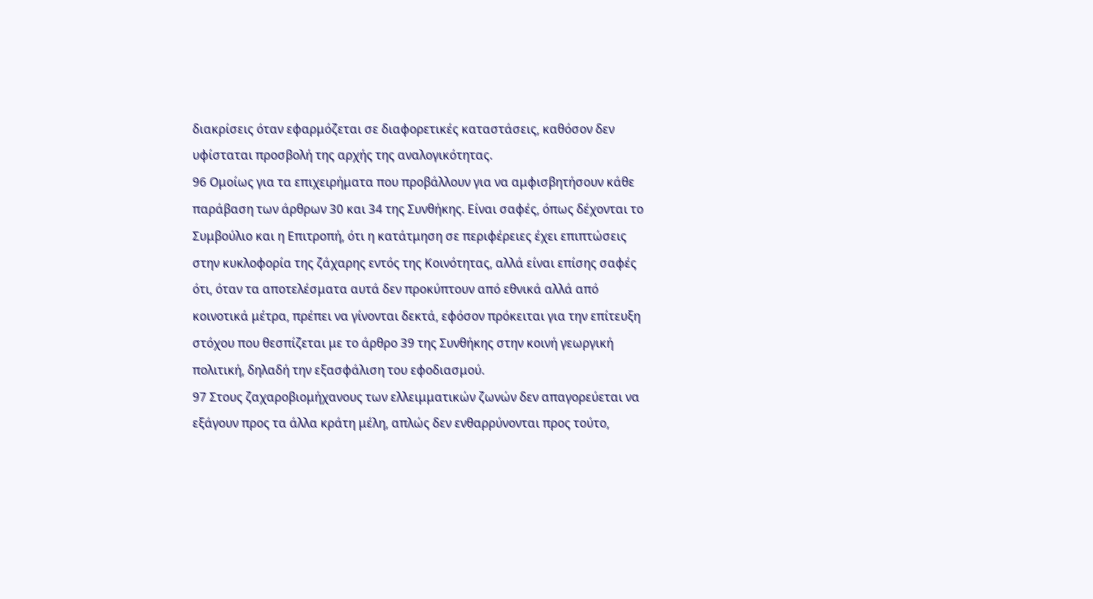διακρίσεις όταν εφαρμόζεται σε διαφορετικές καταστάσεις, καθόσον δεν υφίσταται προσβολή της αρχής της αναλογικότητας.
96 Ομοίως για τα επιχειρήματα που προβάλλουν για να αμφισβητήσουν κάθε παράβαση των άρθρων 30 και 34 της Συνθήκης. Είναι σαφές, όπως δέχονται το Συμβούλιο και η Επιτροπή, ότι η κατάτμηση σε περιφέρειες έχει επιπτώσεις στην κυκλοφορία της ζάχαρης εντός της Κοινότητας, αλλά είναι επίσης σαφές ότι, όταν τα αποτελέσματα αυτά δεν προκύπτουν από εθνικά αλλά από κοινοτικά μέτρα, πρέπει να γίνονται δεκτά, εφόσον πρόκειται για την επίτευξη στόχου που θεσπίζεται με το άρθρο 39 της Συνθήκης στην κοινή γεωργική πολιτική, δηλαδή την εξασφάλιση του εφοδιασμού.
97 Στους ζαχαροβιομήχανους των ελλειμματικών ζωνών δεν απαγορεύεται να εξάγουν προς τα άλλα κράτη μέλη, απλώς δεν ενθαρρύνονται προς τούτο,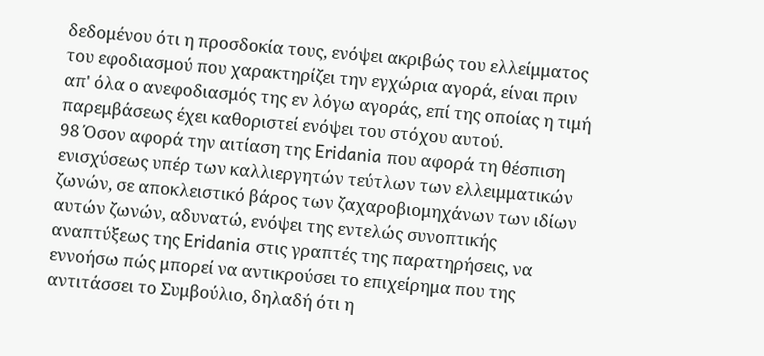δεδομένου ότι η προσδοκία τους, ενόψει ακριβώς του ελλείμματος του εφοδιασμού που χαρακτηρίζει την εγχώρια αγορά, είναι πριν απ' όλα ο ανεφοδιασμός της εν λόγω αγοράς, επί της οποίας η τιμή παρεμβάσεως έχει καθοριστεί ενόψει του στόχου αυτού.
98 Όσον αφορά την αιτίαση της Eridania που αφορά τη θέσπιση ενισχύσεως υπέρ των καλλιεργητών τεύτλων των ελλειμματικών ζωνών, σε αποκλειστικό βάρος των ζαχαροβιομηχάνων των ιδίων αυτών ζωνών, αδυνατώ, ενόψει της εντελώς συνοπτικής αναπτύξεως της Eridania στις γραπτές της παρατηρήσεις, να εννοήσω πώς μπορεί να αντικρούσει το επιχείρημα που της αντιτάσσει το Συμβούλιο, δηλαδή ότι η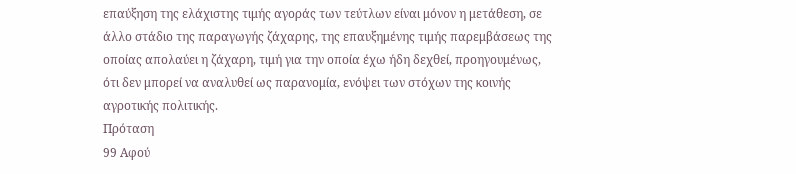επαύξηση της ελάχιστης τιμής αγοράς των τεύτλων είναι μόνον η μετάθεση, σε άλλο στάδιο της παραγωγής ζάχαρης, της επαυξημένης τιμής παρεμβάσεως της οποίας απολαύει η ζάχαρη, τιμή για την οποία έχω ήδη δεχθεί, προηγουμένως, ότι δεν μπορεί να αναλυθεί ως παρανομία, ενόψει των στόχων της κοινής αγροτικής πολιτικής.
Πρόταση
99 Αφού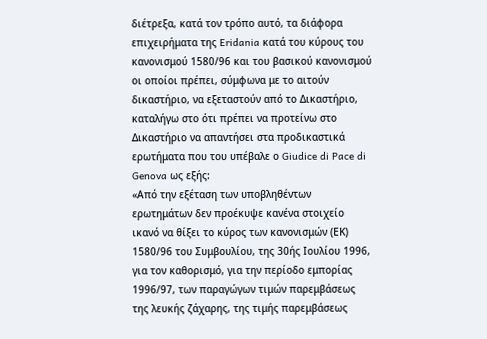διέτρεξα, κατά τον τρόπο αυτό, τα διάφορα επιχειρήματα της Eridania κατά του κύρους του κανονισμού 1580/96 και του βασικού κανονισμού οι οποίοι πρέπει, σύμφωνα με το αιτούν δικαστήριο, να εξεταστούν από το Δικαστήριο, καταλήγω στο ότι πρέπει να προτείνω στο Δικαστήριο να απαντήσει στα προδικαστικά ερωτήματα που του υπέβαλε ο Giudice di Pace di Genova ως εξής:
«Από την εξέταση των υποβληθέντων ερωτημάτων δεν προέκυψε κανένα στοιχείο ικανό να θίξει το κύρος των κανονισμών (ΕΚ) 1580/96 του Συμβουλίου, της 30ής Ιουλίου 1996, για τον καθορισμό, για την περίοδο εμπορίας 1996/97, των παραγώγων τιμών παρεμβάσεως της λευκής ζάχαρης, της τιμής παρεμβάσεως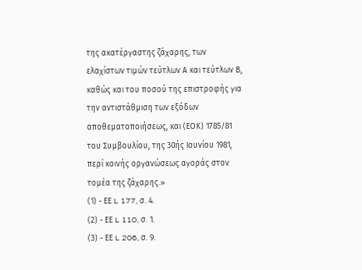της ακατέργαστης ζάχαρης, των ελαχίστων τιμών τεύτλων Α και τεύτλων Β, καθώς και του ποσού της επιστροφής για την αντιστάθμιση των εξόδων αποθεματοποιήσεως, και (ΕΟΚ) 1785/81 του Συμβουλίου, της 30ής Ιουνίου 1981, περί κοινής οργανώσεως αγοράς στον τομέα της ζάχαρης.»
(1) - ΕΕ L 177, σ. 4.
(2) - ΕΕ L 110, σ. 1.
(3) - ΕΕ L 206, σ. 9.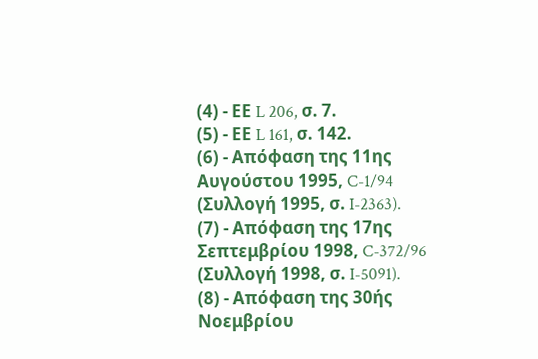(4) - ΕΕ L 206, σ. 7.
(5) - ΕΕ L 161, σ. 142.
(6) - Απόφαση της 11ης Αυγούστου 1995, C-1/94 (Συλλογή 1995, σ. I-2363).
(7) - Απόφαση της 17ης Σεπτεμβρίου 1998, C-372/96 (Συλλογή 1998, σ. I-5091).
(8) - Απόφαση της 30ής Νοεμβρίου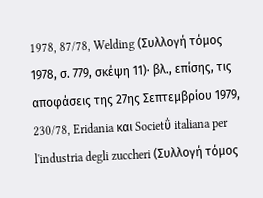1978, 87/78, Welding (Συλλογή τόμος 1978, σ. 779, σκέψη 11)· βλ., επίσης, τις αποφάσεις της 27ης Σεπτεμβρίου 1979, 230/78, Eridania και Societΰ italiana per l'industria degli zuccheri (Συλλογή τόμος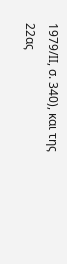1979/ΙΙ, σ. 340), και της 22ας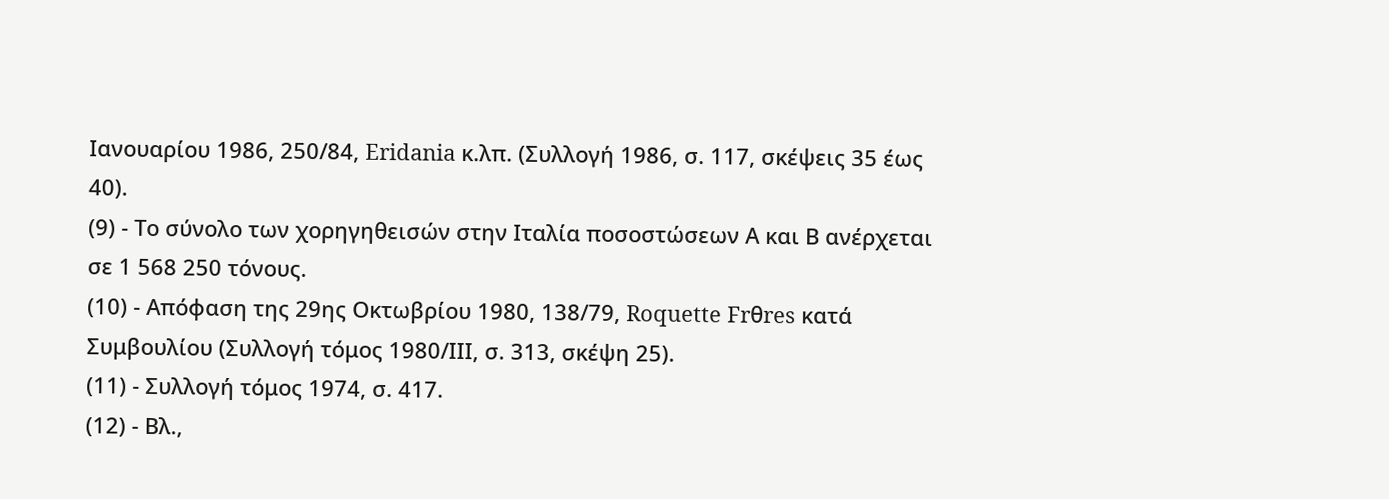Ιανουαρίου 1986, 250/84, Eridania κ.λπ. (Συλλογή 1986, σ. 117, σκέψεις 35 έως 40).
(9) - Το σύνολο των χορηγηθεισών στην Ιταλία ποσοστώσεων Α και Β ανέρχεται σε 1 568 250 τόνους.
(10) - Απόφαση της 29ης Οκτωβρίου 1980, 138/79, Roquette Frθres κατά Συμβουλίου (Συλλογή τόμος 1980/ΙΙΙ, σ. 313, σκέψη 25).
(11) - Συλλογή τόμος 1974, σ. 417.
(12) - Βλ.,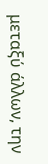μεταξύ άλλων, την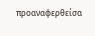προαναφερθείσα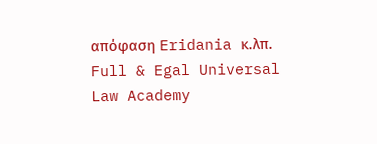απόφαση Eridania κ.λπ.
Full & Egal Universal Law Academy